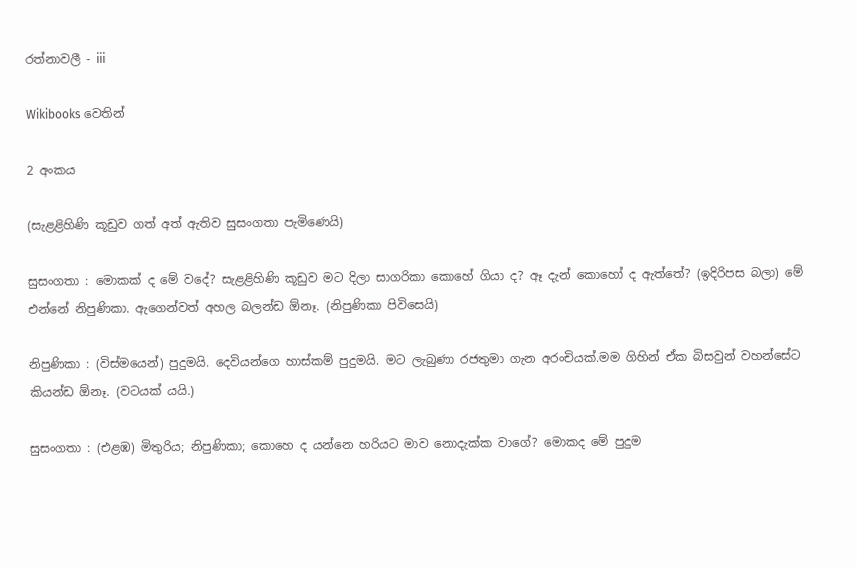රත්නාවලී - iii

Wikibooks වෙතින්

2 අංකය

(සැළළිහිණි කූඩුව ගත් අත් ඇතිව සුසංගතා පැමිණෙයි)

සුසංගතා : මොකක් ද මේ වදේ? සැළළිහිණි කූඩුව මට දිලා සාගරිකා කොහේ ගියා ද? ඈ දැන් කොහෝ ද ඇත්තේ? (ඉදිරිපස බලා) මේ එන්නේ නිපුණිකා. ඇගෙන්වත් අහල බලන්ඩ ඕනෑ. (නිපුණිකා පි‍විසෙයි)

නිපුණිකා : (විස්මයෙන්) පුදුමයි. දෙවියන්ගෙ හාස්කම් පුදුමයි. මට ලැබුණා රජතුමා ගැන අරංචියක්.මම ගිහින් ඒක බිසවුන් වහන්සේට කියන්ඩ ඕනෑ. (වටයක් යයි.)

සුසංගතා : (එළඹ) මිතුරිය; නිපුණිකා; කොහෙ ද යන්නෙ හරියට මාව නොදැක්ක වාගේ? මොකද මේ පුදුම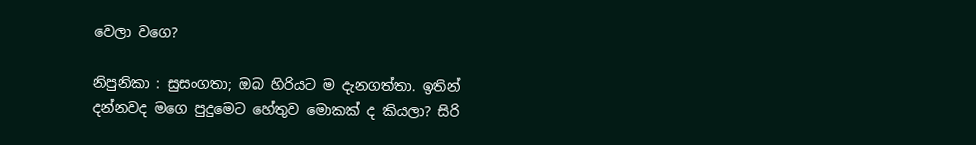වෙලා වගෙ?

නිපුනිකා : සුසංගතා; ඔබ හිරියට ම දැනගත්තා. ඉතින් දන්නවද මගෙ පුදුමෙට හේතුව මොකක් ද කියලා? සිරි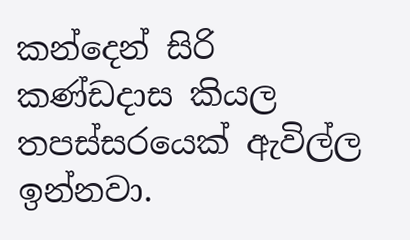කන්දෙන් සිරි කණ්ඩදාස කියල තපස්සරයෙක් ඇවිල්ල ඉන්නවා.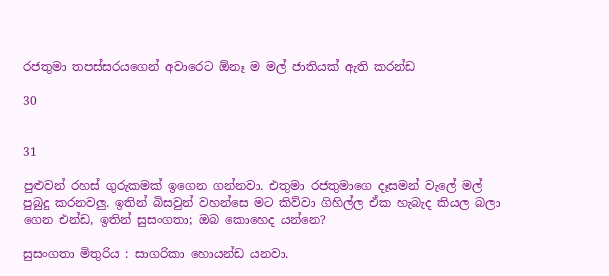රජතුමා තපස්සරයගෙන් අවාරෙට ඕනෑ ම මල් ජාතියක් ඇති කරන්ඩ

30


31

පුළුවන් රහස් ගුරුකමක් ඉගෙන ගන්නවා. එතුමා රජතුමාගෙ දෑසමන් වැලේ මල් පුබුදු කරනවලු. ඉතින් බිසවුන් වහන්සෙ මට කිව්වා ගිහිල්ල ඒක හැබැද කියල බලා ගෙන එන්ඩ, ඉතින් සුසංගතා; ඔබ කොහෙද යන්නෙ?

සුසංගතා මිතුරිය : සාගරිකා හොයන්ඩ යනවා.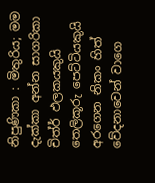නිපුණිකා : මිතුරිය; මම දැක්කා අන්න සාගරිකා චිත්ර් ඵලකයකුයි තෙලිකූරු පෙට්ටියකුයි අරගෙන නිකං හිත් වේදනාවෙන් වාගෙ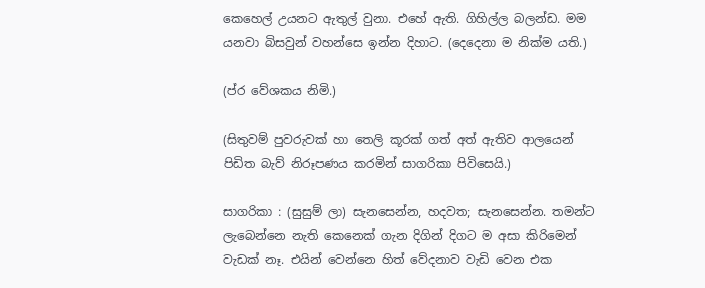කෙහෙල් උයනට ඇතුල් වුනා. එහේ ඇති. ගිහිල්ල බලන්ඩ. මම යනවා බිසවුන් වහන්සෙ ඉන්න දිහාට. (දෙදෙනා ම නික්ම යති.)

(ප්ර වේශකය නිමි.)

(සිතුවම් පුවරුවක් හා තෙලි කූරක් ගත් අත් ඇතිව ආලයෙන් පිඩිත බැව් නිරූපණය කරමින් සාගරිකා පිවිසෙයි.)

සාගරිකා : (සුසුම් ලා) සැනසෙන්න, හදවත; සැනසෙන්න. තමන්ට ලැබෙන්නෙ නැති කෙනෙක් ගැන දිගින් දිගට ම අසා කිරිමෙන් වැඩක් නෑ. එයින් වෙන්නෙ හිත් වේදනාව වැඩි වෙන එක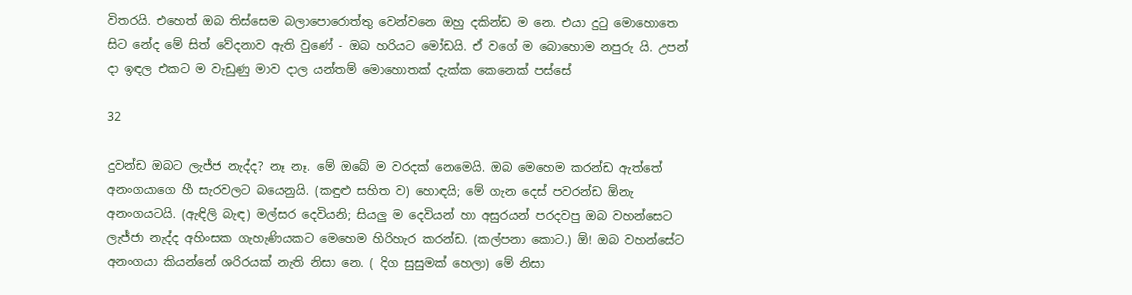විතරයි. එහෙත් ඔබ තිස්සෙම බලාපොරොත්තු වෙන්වනෙ ඔහු දකින්ඩ ම නෙ. එයා දුටු මොහොතෙ සිට නේද මේ සිත් වේදනාව ඇති වුණේ - ඔබ හරියට මෝඩයි. ඒ වගේ ම බොහොම නපුරු යි. උපන් දා ඉඳල එකට ම වැඩුණු මාව දාල යන්තම් මොහොතක් දැක්ක කෙනෙක් පස්සේ

32

දුවන්ඩ ඔබට ලැජ්ජ නැද්ද? නෑ නෑ. මේ ඔබේ ම වරදක් නෙමෙයි. ඔබ මෙහෙම කරන්ඩ ඇත්තේ අනංගයාගෙ හී සැරවලට බයෙනුයි. (කඳුළු සහිත ව) හොඳයි; මේ ගැන දෙස් පවරන්ඩ ඕනැ අනංගයටයි. (ඇඳිලි බැඳ) මල්සර දෙවියනි; සියලු ම දෙවියන් හා අසුර‍යන් පරදවපු ඔබ වහන්සෙට ලැජ්ජා නැද්ද අහිංසක ගැහැණියකට මෙහෙම හිරිහැර කරන්ඩ. (කල්පනා කොට.) ඕ! ඔබ වහන්සේට අනංගයා කියන්නේ ශරි‍රයක් නැති නිසා නෙ. ( දිග සුසුමක් හෙලා) මේ නිසා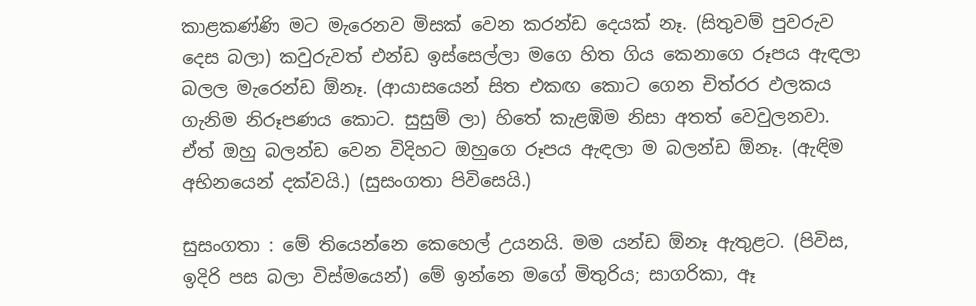කාළකණ්ණි මට මැරෙනව මිසක් වෙන කරන්ඩ දෙයක් නෑ. (සිතුවම් පුවරුව දෙස බලා) කවුරුවත් එන්ඩ ඉස්සෙල්ලා මගෙ හිත ගිය කෙනාගෙ රූපය ඇඳලා බලල මැරෙන්ඩ ඕනෑ. (ආයාසයෙන් සිත එකඟ කොට ගෙන චිත්රර ඵලකය ගැනිම නිරූපණය කොට. සුසුම් ලා) හිතේ කැළඹිම නිසා අතත් වෙවුලනවා. ඒත් ඔහු බලන්ඩ වෙන විදිහට ඔහු‍ගෙ රූපය ඇඳලා ම බලන්ඩ ඕනෑ. (ඇඳිම අභිනයෙන් දක්වයි.) (සුසංගතා පිවිසෙයි.)

සුසංගතා : මේ තියෙන්නෙ කෙහෙල් උයනයි. මම යන්ඩ ඕනෑ ඇතුළට. (පිවිස, ඉදිරි පස බලා විස්මයෙන්) මේ ඉන්නෙ මගේ මිතුරිය; සාගරිකා, ඈ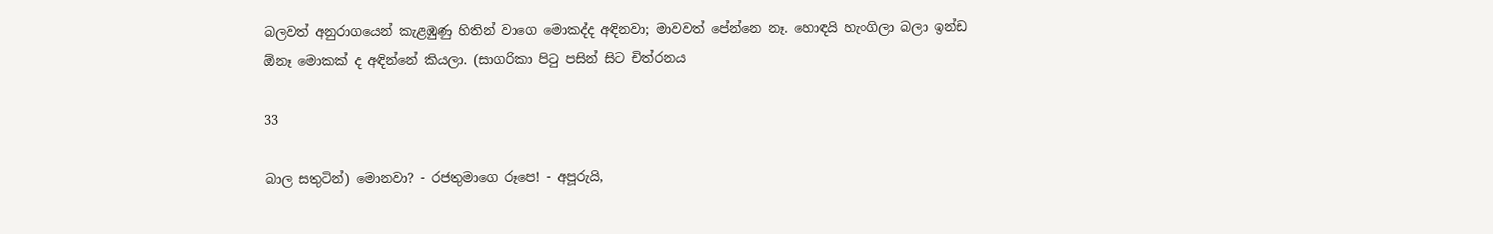බලවත් අනුරාගයෙන් කැළඹුණු හිතින් වාගෙ මොකද්ද අඳිනවා; මාවවත් පේන්නෙ නෑ. හොඳයි හැංගිලා බලා ඉන්ඩ ඕනෑ මොකක් ද අඳින්නේ කියලා. (සාගරිකා පිටු පසින් සිට චිත්රනය

33

බාල සතුටින්) මොනවා? - රජතුමාගෙ රූපෙ! - අපූරුයි,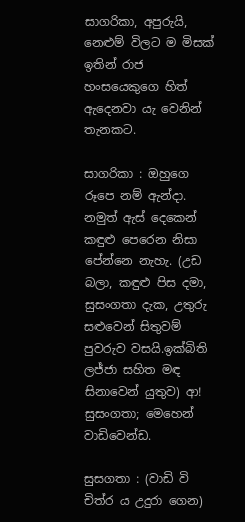සාගරිකා, අපුරුයි, නෙළුම් විලට ම මිසක් ඉතින් රාජ හංසයෙකුගෙ හිත් ඇදෙනවා යැ වෙනින් තැනකට.

සාගරිකා : ඔහුගෙ රූපෙ නම් ඇන්දා. නමුත් ඇස් දෙකෙන් කඳුළු පෙරෙන නිසා පේන්නෙ නැහැ. (උඩ බලා, කඳුළු පිස දමා, සුසංගතා දැක, උතුරු සළුවෙන් සිතුවම් පුවරුව වසයි.ඉක්බිති ලජ්ජා සහිත මඳ සිනාවෙන් යුතුව) ආ! සුසංගතා; මෙහෙන් වාඩිවෙන්ඩ.

සුසගතා : (වාඩි වි චිත්ර ය උදුරා ගෙන)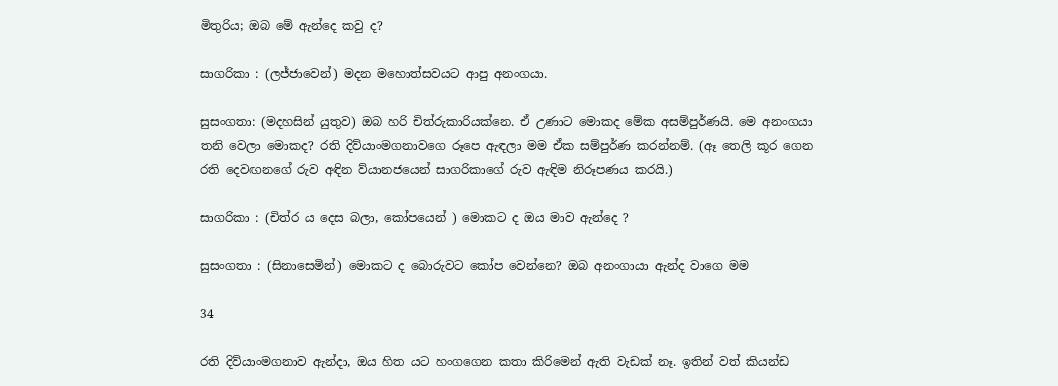මිතුරිය; ඔබ මේ ඇන්දෙ කවු ද?

සාගරිකා : (ලජ්ජාවෙන්) මදන මහොත්සවයට ආපු අනංගයා.

සුසංගතා: (මදහසින් යුතුව) ඔබ හරි චිත්රුකාරියක්නෙ. ඒ උණාට මොකද මේක අසම්පුර්ණයි. මෙ අනංගයා තනි වෙලා මොකද? රති දිව්යාංමගනාවගෙ රූපෙ ඇඳලා මම ඒක සම්පුර්ණ කරන්නම්. (ඈ තෙලි කූර ගෙන රති දෙවඟනගේ රුව අඳින ව්යානජයෙන් සාගරිකාගේ රුව ඇඳිම නිරූපණය කරයි.)

සාගරිකා : (චිත්ර ය දෙස බලා, කෝපයෙන් ) මොකට ද ඔය මාව ඇන්දෙ ?

සුසංගතා : (සිනාසෙමින්) මොකට ද බොරුවට කෝප වෙන්නෙ? ඔබ අනංගායා ඇන්ද වාගෙ මම

34

රති දිව්යාංමගනාව ඇන්දා, ඔය හිත යට හංගගෙන කතා කිරිමෙන් ඇති වැඩක් නෑ. ඉතින් වත් කියන්ඩ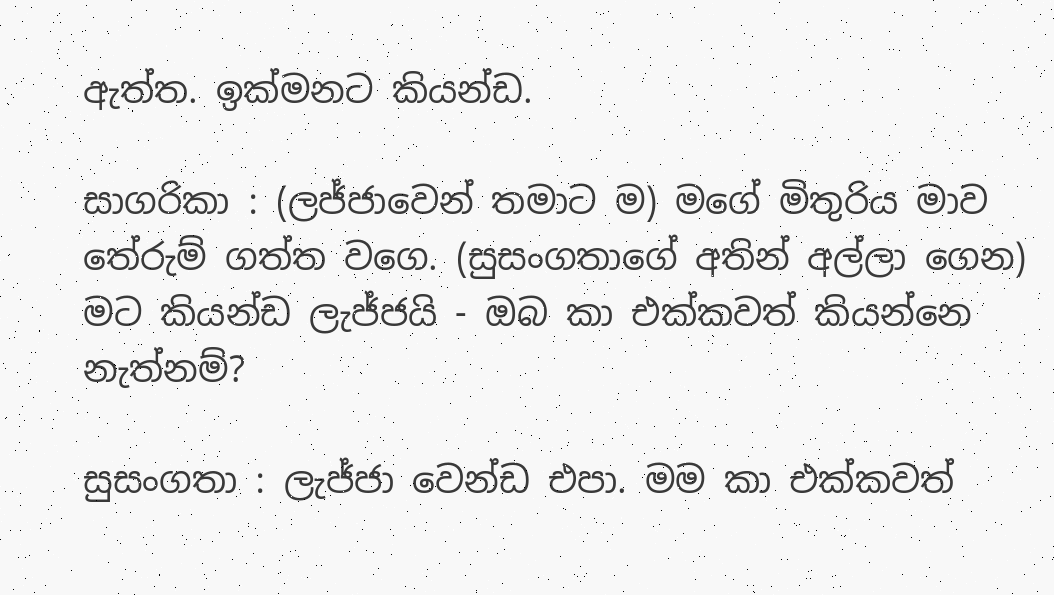ඇත්ත. ඉක්මනට කියන්ඩ.

සාගරිකා : (ලජ්ජාවෙන් තමාට ම) මගේ මිතුරිය මාව තේරුම් ගත්ත වගෙ. (සුසංගතාගේ අතින් අල්ලා ගෙන) මට කියන්ඩ ලැජ්ජයි - ඔබ කා එක්කවත් කියන්නෙ නැත්නම්?

සුසංගතා : ලැජ්ජා වෙන්ඩ එපා. මම කා එක්කවත්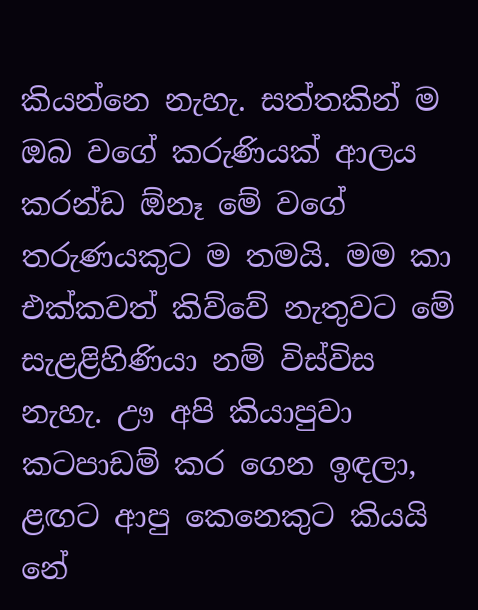කියන්නෙ නැහැ. සත්තකින් ම ඔබ ව‍ගේ කරුණියක් ආලය කරන්ඩ ඕනෑ මේ වගේ තරුණයකුට ම තමයි. මම කා එක්කවත් කිව්වේ නැතුවට මේ සැළළිහිණියා නම් විස්විස නැහැ. ඌ අපි කියාපුවා කටපාඩම් කර ගෙන ඉඳලා, ළඟට ආපු කෙනෙකුට කියයි නේ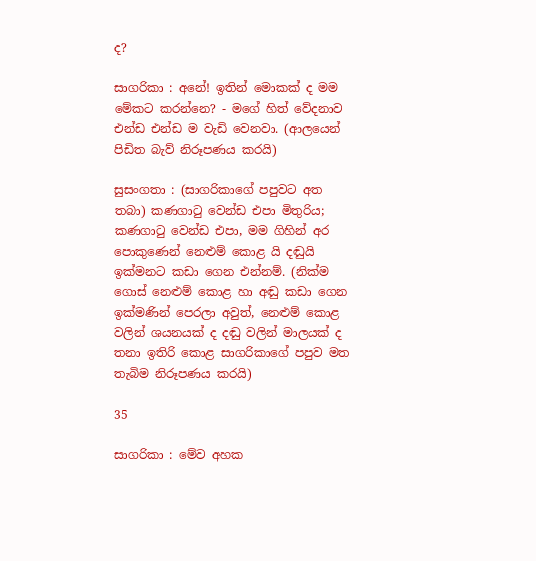ද?

සාගරිකා : අ‍නේ! ඉතින් මොකක් ද මම මේකට කරන්නෙ? - මගේ හිත් වේදනාව එන්ඩ එන්ඩ ම වැඩි වෙනවා. (ආලයෙන් පිඩිත බැව් නිරූපණය කරයි)

සුසංගතා : (සාගරිකාගේ පපුවට අත තබා) කණගාටු වෙන්ඩ එපා මිතුරිය; කණගාටු වෙන්ඩ එපා, මම ගිහින් අර පොකුණෙන් නෙළුම් කොළ යි දඬුයි ඉක්මනට කඩා ගෙන එන්නම්. (නික්ම ගොස් නෙළුම් කොළ හා අඬු කඩා ගෙන ඉක්මණින් පෙරලා අවුත්, නෙළුම් කොළ වලින් ශයනයක් ද දඬු වලින් මාලයක් ද තනා ඉතිරි කොළ සාගරිකාගේ පපුව මත තැබිම නිරූපණය කරයි)

35

සාගරිකා : මේව අහක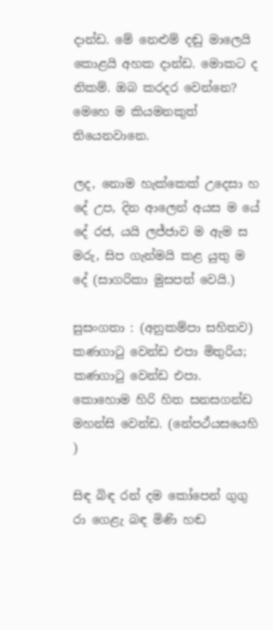දාන්ඩ. මේ‍ නෙළුම් දඬු මාලෙයි කොළයි අහක දාන්ඩ. මොකට ද නිකම්. ඔබ කරදර වෙන්නෙ? මෙහෙ ම කියමනකුත් තියෙනවානෙ.

ලද, නොම හැක්කෙක් ‍උදෙසා හ දේ උප, දින ‍ආලෙන් අයස ම යේ දේ රජ, යයි ලජ්ජා‍ව ම ඇම ස මරු, සිප ගැන්මයි කළ යුතු ම දේ (සාගරිකා මුසපත් වෙයි.)

සුසංගතා : (අනුකම්පා සහිතව) කණගාටු වෙන්ඩ එපා මිතුරිය; කණගාටු වෙන්ඩ එපා. කොහොම හිරි හිත සනසගන්ඩ මහන්සි වෙන්ඩ. (නේපථ්යසයෙහි )

සිඳ බිඳ රන් දම කෝපෙන් ගුගු රා ගෙළැ බඳ මිණි හඬ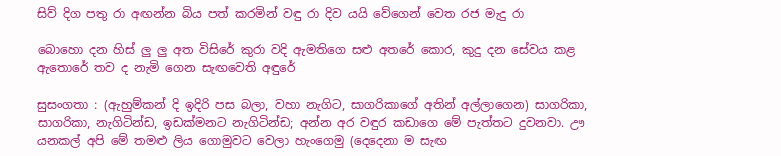සිව් දිග පතු රා අඟන්න බිය පත් කරමින් වඳු රා දිව යයි වේගෙන් වෙත රජ මැදු රා

බොහො දන හිස් ලු ලු අත විසිරේ කුරා වදි ඇමතිගෙ සළු අතරේ කොර, කුදු දන සේවය කළ ඇතොරේ තව ද නැමි ගෙන සැඟවෙති අඳුරේ

සුසංගතා : (ඇහුම්කන් දි ඉදිරි පස බලා, වහා නැගිට, සාගරිකා‍ගේ අතින් අල්ලාගෙන) සාගරිකා, සාගරිකා, නැගිටින්ඩ, ඉඩක්මනට නැගිටින්ඩ; අන්න අර වඳුර කඩාගෙ මේ පැත්තට දුවනවා. ඌ යනකල් අපි මේ තමළු ලිය ගොමුවට වෙලා හැංගෙමු (දෙදෙනා ම සැඟ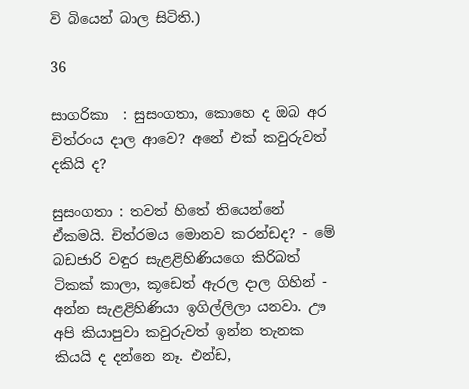වි බියෙන් බාල සිටිති.)

36

සාගරිකා  : සුසංගතා, කොහෙ ද ඔබ අර චිත්රංය දාල ආවෙ? අනේ එක් කවුරුවත් දකියි ද?

සුසංගතා : තවත් හිතේ තියෙන්නේ ඒකමයි. චිත්රමය මොනව කරන්ඩද? - මේ බඩජාරි වඳුර සැළළිහිණි‍යගෙ කිරිබත් ටිකක් කාලා, කූඩෙත් ඇරල දාල ගිහින් - අන්න සැළළිහිණියා ඉගිල්ලිලා යනවා. ඌ අපි කියාපුවා කවුරුවත් ඉන්න තැනක කියයි ද දන්නෙ නෑ. එන්ඩ,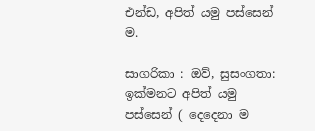එන්ඩ, අපිත් යමු පස්සෙන් ම.

සාගරිකා : ඔව්, සුසංගතා: ඉක්මනට අපිත් යමු පස්සෙන් ( දෙදෙනා ම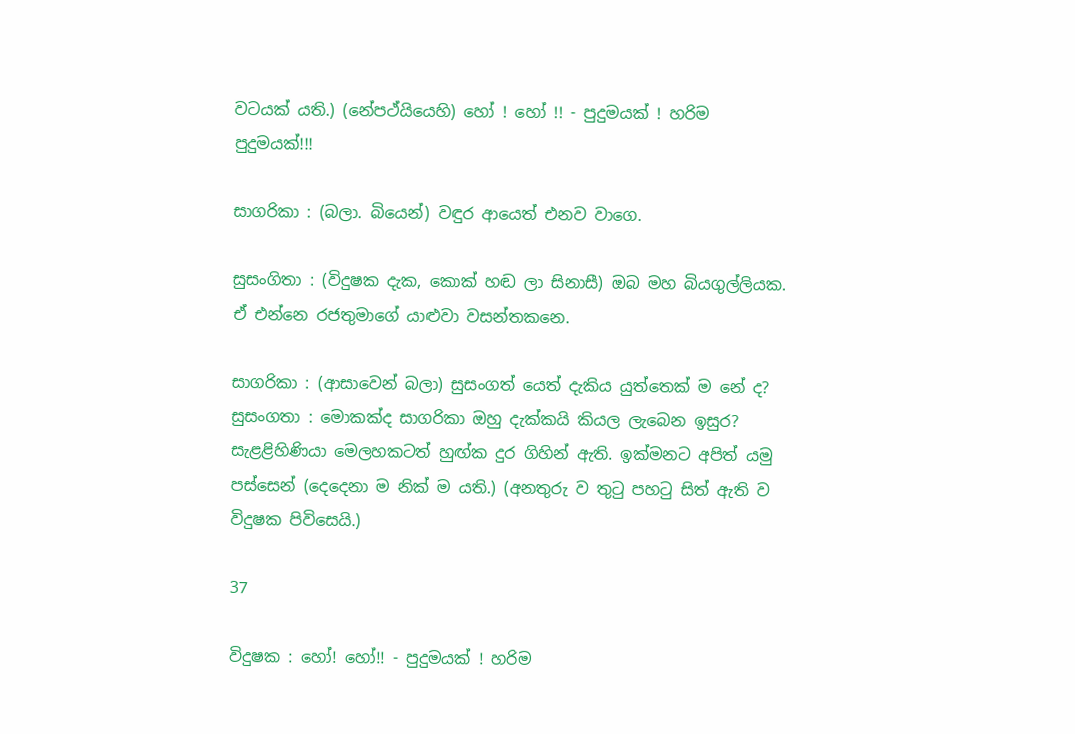වටයක් යති.) (නේපථ්යියෙහි) හෝ ! හෝ !! - පුදුමයක් ! හරිම පුදුමයක්!!!

සාගරිකා : (බලා. බියෙන්) වඳුර ආයෙත් එනව වාගෙ.

සුසංගිතා : (විදුෂක දැක, කොක් හඬ ලා සිනාසී) ඔබ මහ බියගුල්ලියක. ඒ එන්නෙ රජතුමාගේ යාළුවා වසන්තකනෙ.

සාගරිකා : (ආසාවෙන් බලා) සුසංගත් යෙත් දැකිය යුත්තෙක් ම නේ ද? සුසංගතා : මොකක්ද සාගරිකා ඔහු දැක්කයි කියල ලැබෙන ඉසුර? සැළළිහිණියා මෙලහකටත් හුඟ්ක දුර ගිහින් ඇති. ඉක්මනට අපිත් යමු පස්සෙන් (දෙදෙනා ම නික් ම යති.) (අනතුරු ව තුටු පහටු සිත් ඇති ව විදුෂක පිවිසෙයි.)

37

විදුෂක : හෝ! හෝ!! - පුදුමයක් ! හරිම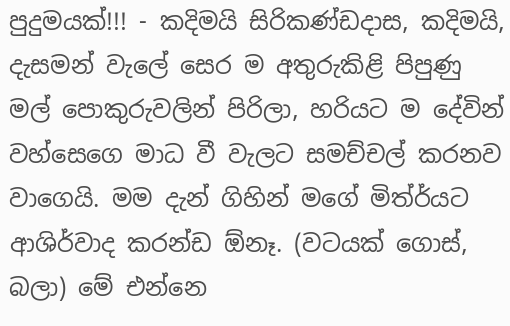පුදුමයක්!!! - කදිමයි සිරිකණ්ඩදාස, කදිමයි, දැසමන් වැලේ සෙර ම අතුරුකිළි පිපුණු මල් පොකුරුවලින් පිරිලා, හරියට ම දේවින් වහ්සෙගෙ මාධ වී වැලට සමච්චල් කරනව ව‍ාගෙයි. මම දැන් ගිහින් මගේ මිත්ර්යට ආශිර්වාද කරන්ඩ ඕනෑ. (වටයක් ගොස්, බලා) මේ එන්නෙ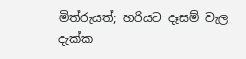මිත්රුයත්; හරියට දෑසම් වැල දැක්ක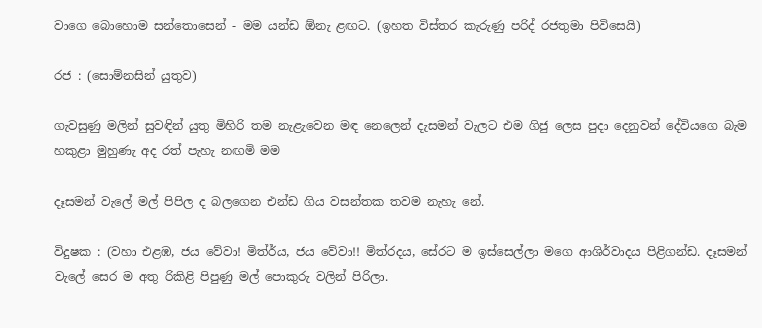වාගෙ බොහොම සන්තොසෙන් - මම යන්ඩ ඕනැ ළඟට. (ඉහත විස්තර කැරුණු පරිද් රජතුමා පිවිසෙයි)

රජ : (සොම්නසින් යුතුව)

ගැවසුණු මලින් සුවඳින් යුතු මිහිරි තම නැළැවෙන මඳ නෙලෙන් දැසමන් වැලට එම ගිජු ලෙස පුදා දෙනුවන් දේවියගෙ බැම හකුළා මුහුණැ අද රත් පැහැ නඟමි මම

දෑසමන් වැලේ මල් පිපිල ද බලගෙන එන්ඩ ගිය වසන්තක තවම නැහැ නේ.

විදුෂක : (වහා එළඹ, ජය වේවා! මිත්ර්ය, ජය වේවා!! මිත්රදය, සේරට ම ඉස්සෙල්ලා මගෙ ආශිර්වාදය පිළිගන්ඩ. දෑසමන් වැලේ සෙර ම අතු රිකිළි පිපුණු මල් පොකුරු වලින් පිරිලා.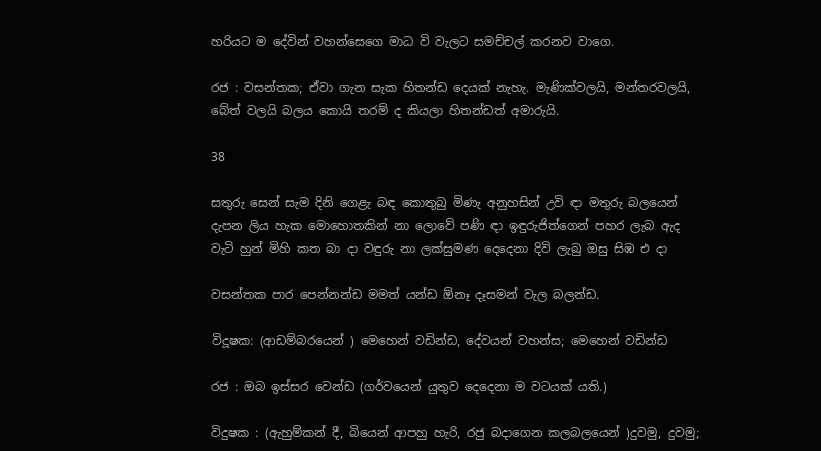හරියට ම දේවින් වහන්සෙගෙ මාධ වි වැලට සමච්චල් කරනව වාගෙ.

රජ : වසන්තක; ඒවා ගැන සැක හිතන්ඩ දෙයක් නැහැ. මැණික්වලයි, මන්තරවලයි, බේත් වලයි බලය කොයි තරම් ද කියලා හිතන්ඩත් අමාරුයි.

38

සතුරු සෙන් සැම දිනි ගෙළැ බඳ කොතුබු මිණැ අනුහසින් උවි ඳා මතුරු බලයෙන් දැපන ලිය හැක මොහොතකින් නා ලොවේ පණි ඳා ඉඳුරුජිත්ගෙන් පහර ලැබ ඇද වැටි හුන් මිහි කත බා දා වඳුරු නා ලක්සුමණ දෙදෙනා දිවි ලැබු ඔසු සිඹ එ දා

වසන්තක පාර පෙන්නන්ඩ මමත් යන්ඩ ඕනෑ දෑසමන් වැල බලන්ඩ.

විදූෂක: (ආඩම්බරයෙන් ) මෙහෙන් වඩින්ඩ, දේවයන් වහන්ස; මෙහෙන් වඩින්ඩ

රජ : ඔබ ඉස්සර වෙන්ඩ (ගර්වයෙන් යුතුව දෙදෙනා ම වටයක් යති.)

විදුෂක : (ඇහුම්කන් දී, බියෙන් ආපහු හැරි, රජු බදාගෙන කල‍බලයෙන් )දුවමු, දුවමු;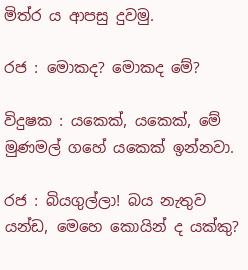මිත්ර ය ආපසු දුවමු.

රජ : මොකද? මොකද මේ?

විදුෂක : යකෙක්, යකෙක්, මේ මුණමල් ‍ගහේ යකෙක් ඉන්නවා.

රජ : බියගුල්ලා! බය නැතුව යන්ඩ, මෙහෙ කොයින් ද යක්කු?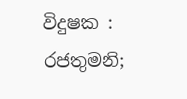විදුෂක : රජතුමනි;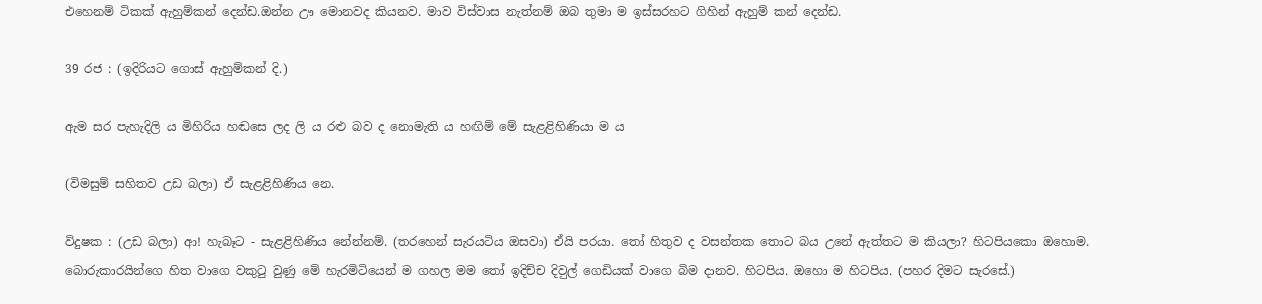එහෙනම් ටිකක් ඇහුම්කන් දෙන්ඩ.ඔන්න ඌ මොනවද කියනව. මාව විස්වාස නැත්නම් ඔබ තුමා ම ඉස්සරහට ගිහින් ඇහුම් කන් දෙන්ඩ.

39 රජ : (ඉදිරියට ගොස් ඇහුම්කන් දි.)

ඇම සර පැහැදිලි ය මිහිරිය හඬසෙ ලද ලි ය රළු බව ද නොමැති ය හඟිම් මේ සැළළිහිණියා ම ය

(විමසුම් සහිතව උඩ බලා) ඒ සැළළිහිණිය නෙ.

විදුෂක : (උඩ බලා) ආ! හැබෑට - සැළළිහිණිය නේන්නම්. (තරහෙන් සැරයටිය ඔසවා) ඒයි පරයා. තෝ හිතුව ද වසන්තක තොට බය උනේ ඇත්තට ම කියලා? හිටපියකො ඔහොම. බොරුකාරයින්ගෙ හිත වාගෙ වකුටු වුණු මේ හැරමිටියෙන් ම ගහල මම තෝ ඉදිච්ච දිව‍ුල් ගෙඩියක් වාගෙ බිම දානව. හිටපිය. ඔහො ම හිටපිය. (පහර දිමට සැ‍රසේ.)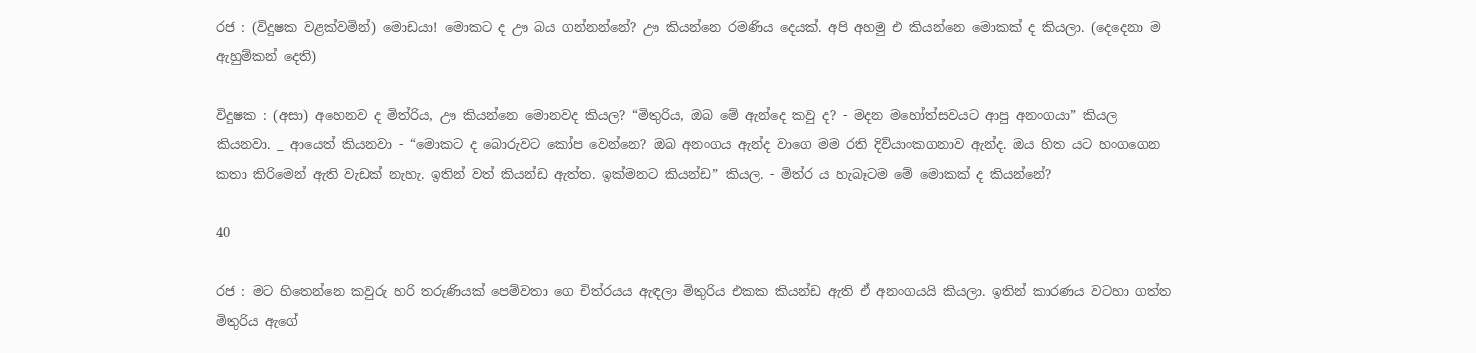රජ : (විදුෂක වළක්වමින්) මොඩයා! මොකට ද ඌ බය ගන්නන්නේ? ඌ කියන්නෙ රමණිය දෙයක්. අපි අහමු එ කියන්නෙ මොකක් ද කියලා. (දෙදෙනා ම ඇහුම්කන් දෙති)

විදුෂක : (අසා) අහෙනව ද මිත්රිය, ඌ කියන්නෙ මොනවද කියල? “මිතුරිය, ඔබ මේ ඇන්දෙ කවු ද? - මදන මහෝත්සවයට ආපු අනංගයා” කියල කියනවා. _ ආයෙත් කියනවා - “මොකට ද බොරුවට කෝප වෙන්නෙ? ඔබ අනංගය ඇන්ද වාගෙ මම රති දිව්යාංකගනාව ඇන්ද. ඔය හිත යට හංගගෙන කතා කිරිමෙන් ඇති වැඩක් නැහැ. ඉතින් වත් කියන්ඩ ඇත්ත. ඉක්මනට කියන්ඩ” කියල. - මිත්ර ය හැබෑටම මේ මොකක් ද කියන්නේ?

40

රජ : මට හිතෙන්නෙ කවුරු හරි තරුණියක් පෙම්වතා ගෙ චිත්රයය ඇඳලා මිතුරිය එකක කියන්ඩ ඇති ඒ අනංගයයි කියලා. ඉතින් කාරණය වටහා ගත්ත මිතුරිය ඇගේ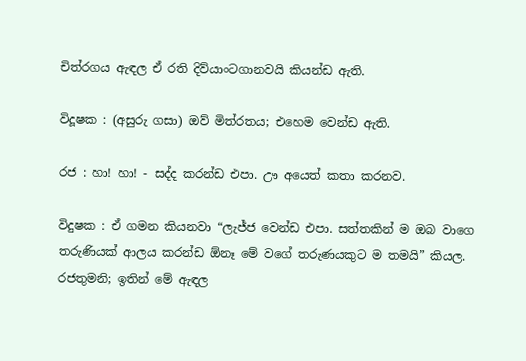චිත්රගය ඇඳල ඒ රති දිව්යාංටගානවයි කියන්ඩ ඇති.

විදූෂක : (අසුරු ගසා) ඔව් මිත්රතය; එහෙම වෙන්ඩ ඇති.

රජ : හා! හා! - සද්ද කරන්ඩ එපා. ඌ අයෙත් කතා කරනව.

විදුෂක : ඒ ගමන කියනවා “ලැජ්ජ වෙන්ඩ එපා. සත්තකින් ම ඔබ වාගෙ තරුණියක් ආලය කරන්ඩ ඕනෑ මේ වගේ තරුණයකුට ම තමයි” කියල. රජතුමනි; ඉතින් මේ ඇඳල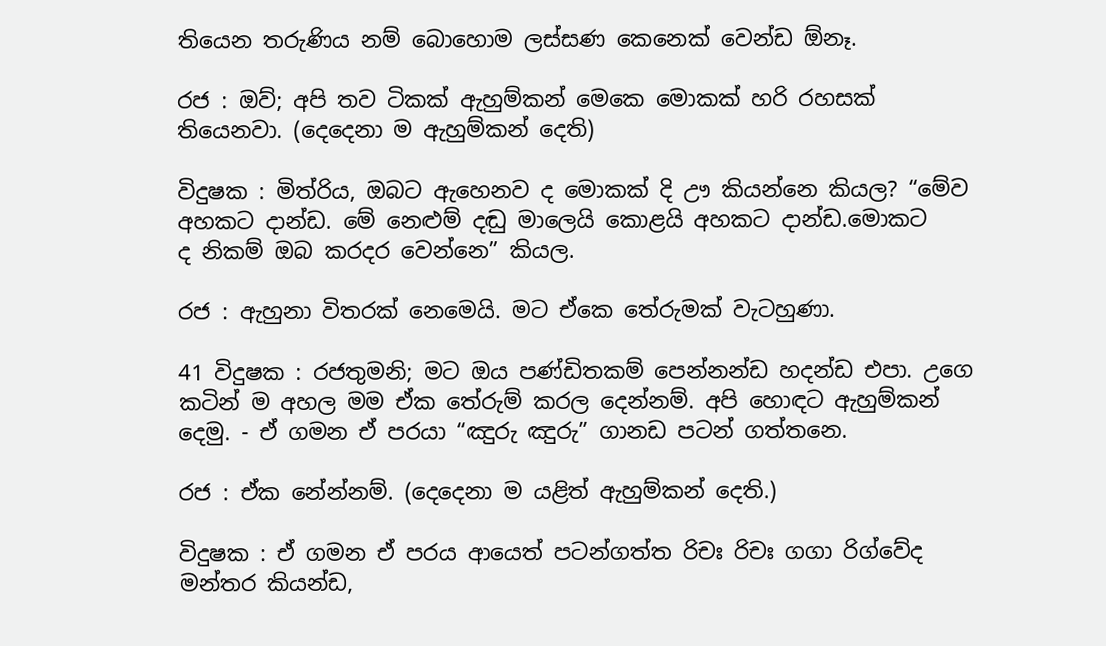තියෙන තරුණිය නම් බොහොම ලස්සණ කෙනෙක් වෙන්ඩ ඕනෑ.

රජ : ඔව්; අපි තව ටිකක් ඇහුම්කන් මෙකෙ මොකක් හරි රහසක් තියෙනවා. (දෙදෙනා ම ඇහුම්කන් දෙති)

විදුෂක : මිත්රිය, ඔබට ඇහෙනව ද මොකක් දි ඌ කියන්නෙ කියල? “මේව අහකට දාන්ඩ. මේ නෙළුම් දඬු මාලෙයි කොළයි අහකට දාන්ඩ.මොකට ද ‍නිකම් ඔබ කරදර වෙන්නෙ” කියල.

රජ : ඇහුනා විතරක් නෙමෙයි. මට ඒකෙ තේරුමක් වැටහුණා.

41 විදුෂක : රජතුමනි; මට ඔය පණ්ඩිතකම් පෙන්නන්ඩ හදන්ඩ එපා. උගෙ කටින් ම අහල මම ඒක තේරුම් කරල දෙන්නම්. අපි හොඳට ඇහුම්කන් දෙමු. - ඒ ගමන ඒ පරයා “ඤුරු ඤුරු” ගානඩ පටන් ගත්තනෙ.

රජ : ඒක නේන්නම්. (දෙදෙනා ම යළිත් ඇහුම්කන් දෙති.)

විදුෂක : ඒ ගමන ඒ පරය ආයෙත් පටන්ගත්ත රිචඃ රිචඃ ගගා රිග්වේද මන්තර කියන්ඩ,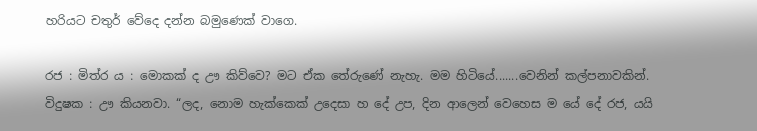හරියට චතුර් වේදෙ දන්න බමුණෙක් වාගෙ.

රජ : මිත්ර ය : මොකක් ද ඌ කිව්වෙ? මට ඒක තේරුණේ නැහැ. මම හිටියේ.......වෙනින් කල්පනාවකින්. විදුෂක : ඌ කියනවා. “ලද, නොම හැක්කෙක් උදෙසා හ දේ උප, දින ආලෙන් වෙහෙස ම යේ දේ රජ, යයි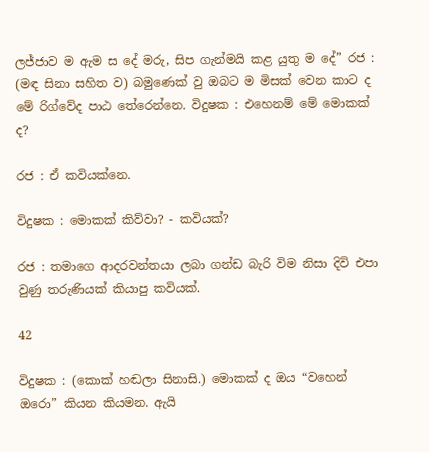ලජ්ජාව ම ඇම ස දේ මරු, සිප ගැන්මයි කළ යුතු ම දේ” රජ : (මඳ සිනා සහිත ව) බමුණෙක් වු ඔබට ම මිසක් වෙන කාට ද මේ රිග්වේද පාඨ තේරෙන්නෙ. විදුෂක : එහෙනම් මේ මොකක් ද?

රජ : ඒ කවියක්නෙ.

විදුෂක : මොකක් කිව්වා? - කවියක්?

රජ : තමාගෙ ආදරවන්තයා ලබා ගන්ඩ බැරි විම නිසා දිවි එපා වුණු තරුණියක් කියාපු කවියක්.

42

විදුෂක : (කොක් හඬලා සිනාසි.) මොකක් ද ඔය “වහෙන් ඔරො” කියන කියමන. ඇයි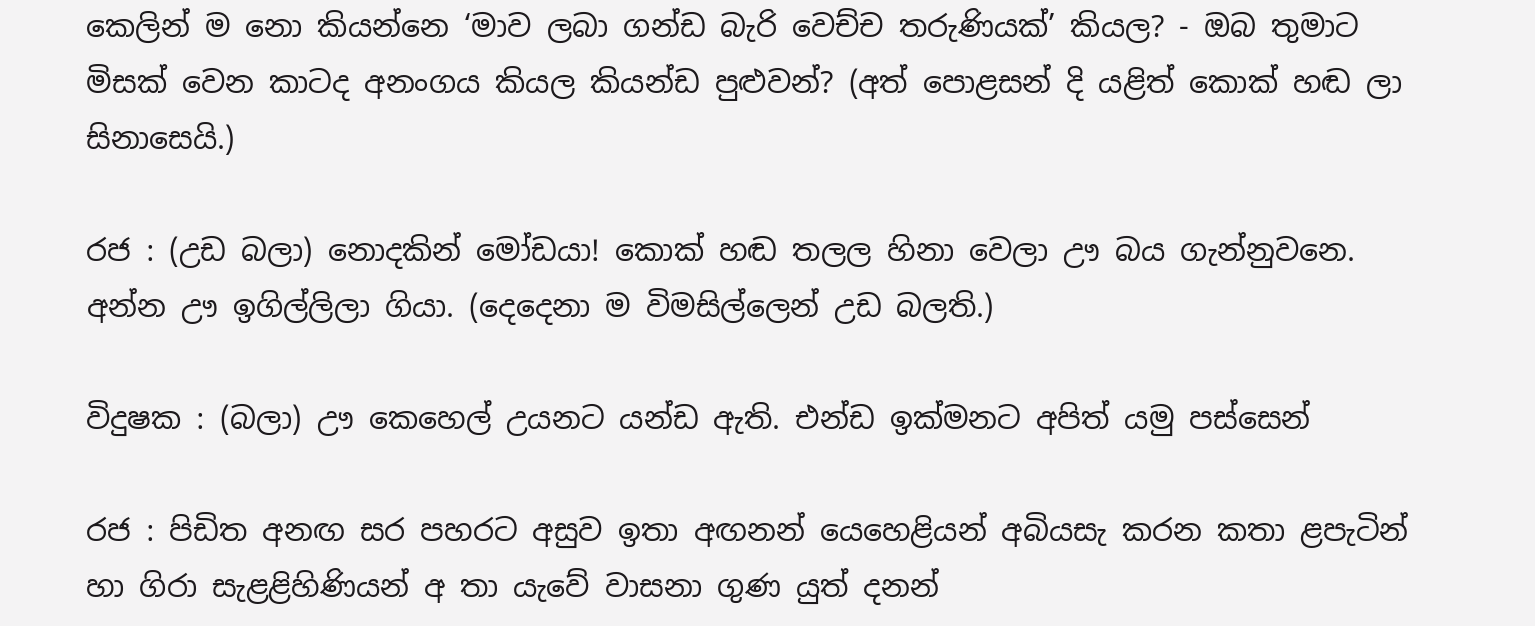කෙලින් ම නො කියන්නෙ ‘මාව ලබා ගන්ඩ බැරි‍ වෙච්ච තරුණියක්’ කියල? - ඔබ තුමාට මිසක් වෙන කාටද අනංගය කියල කියන්ඩ ප‍ුළුවන්? (අත් පොළසන් දි යළිත් කොක් හඬ ලා සිනාසෙයි.)

රජ : (උඩ බලා) නොදකින් මෝඩයා! කොක් හඬ තලල හිනා වෙලා ඌ බය ගැන්නුවනෙ. අන්න ඌ ඉගිල්ලිලා ගියා. (දෙදෙනා ම විමසිල්ලෙන් උඩ බලති.)

විදුෂක : (බලා) ඌ කෙහෙල් උයනට යන්ඩ ඇති. එන්ඩ ඉක්මනට අපිත් යමු පස්සෙන්

රජ : පිඩිත අනඟ සර පහරට අසුව ඉතා අඟනන් යෙහෙළියන් අබියසැ කරන කතා ළපැටින් හා ගිරා සැළළිහිණියන් අ තා යැවේ වාසනා ගුණ යුත් දනන්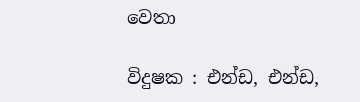වෙතා

විදුෂක : එන්ඩ, එන්ඩ,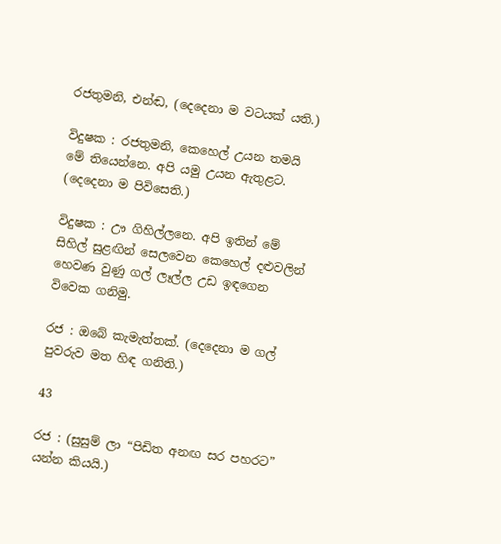රජතුමනි, එන්ඬ, (දෙදෙනා ම වටයක් යති.)

විදුෂක : රජතුමනි, කෙහෙල් උයන තමයි මේ තියෙන්නෙ. අපි යමු උයන ඇතුළට. (දෙදෙනා ම පිවිසෙති.)

විදුෂක : ඌ ගිහිල්ලනෙ. අපි ඉතින් මේ සිහිල් සුළඟින් සෙලවෙන කෙහෙල් දළුවලින් හෙවණ වුණු ගල් ලෑල්ල උඩ ඉඳගෙන විවෙක ගනිමු.

රජ : ඔබේ කැමැත්තක්. (දෙදෙනා ම ගල් පුවරුව මත හිඳ ගනිති.)

43

රජ : (සුසුම් ලා “පිඩිත අනඟ සර පහරට” යන්න කියයි.)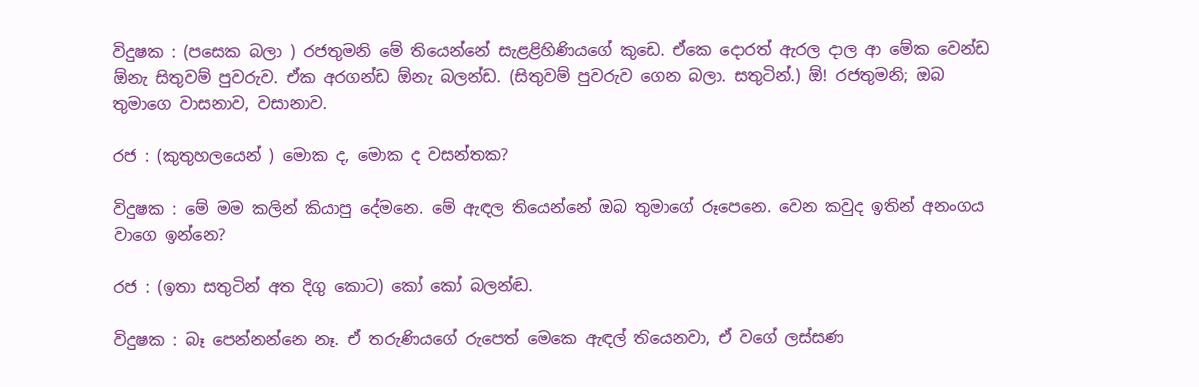විදුෂක : (පසෙක බලා ) රජතුමනි මේ තියෙන්නේ සැළළිහිණියගේ කුඩෙ. ඒකෙ දොරත් ඇරල දාල ආ මේක වෙන්ඩ ඕනැ සිතුවම් පුවරුව. ඒක අරගන්ඩ ඕනැ බලන්ඩ. (සිතුවම් පුවරුව ගෙන බලා. සතුටින්.) ඕ! රජතුමනි; ඔබ තුමාගෙ වාසනාව, වසානාව.

රජ : (කුතුහලයෙන් ) මොක ද, මොක ද වසන්තක?

විදුෂක : මේ මම කලින් කියාපු දේමනෙ. මේ ඇඳල තියෙන්නේ ඔබ තුමාගේ රූපෙනෙ. වෙන කවුද ඉතින් අනංගය වාගෙ ඉන්නෙ?

රජ : (ඉතා සතුටින් අත දිගු කොට) කෝ කෝ බලන්ඬ.

විදුෂක : බෑ පෙන්නන්නෙ නෑ. ඒ තරුණියගේ රුපෙත් මෙකෙ ඇඳල් ත‍ියෙනවා, ඒ වගේ ලස්සණ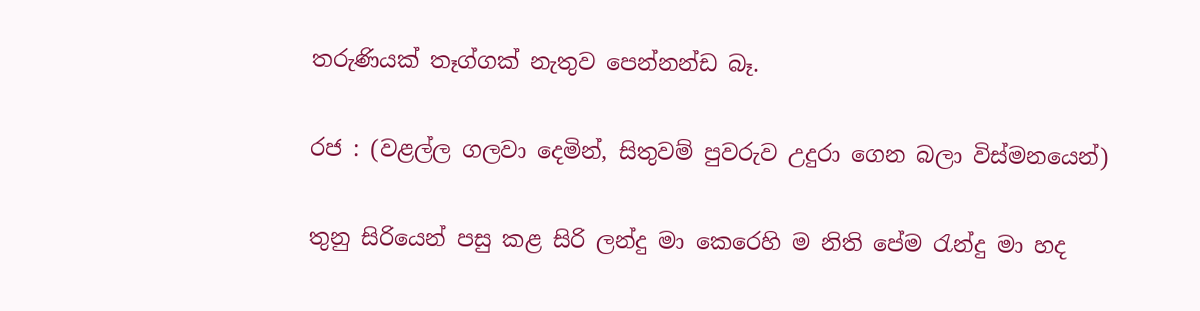තරුණියක් තෑග්ගක් නැතුව පෙන්නන්ඩ බෑ.

රජ : (වළල්ල ගලවා දෙමින්, සිතුවම් පුවරුව උදුරා ගෙන බලා විස්මනයෙන්)

තුනු සිරියෙන් පසු කළ සිරි ලන්දු මා කෙරෙහි ම නිති පේම රැන්දු මා හද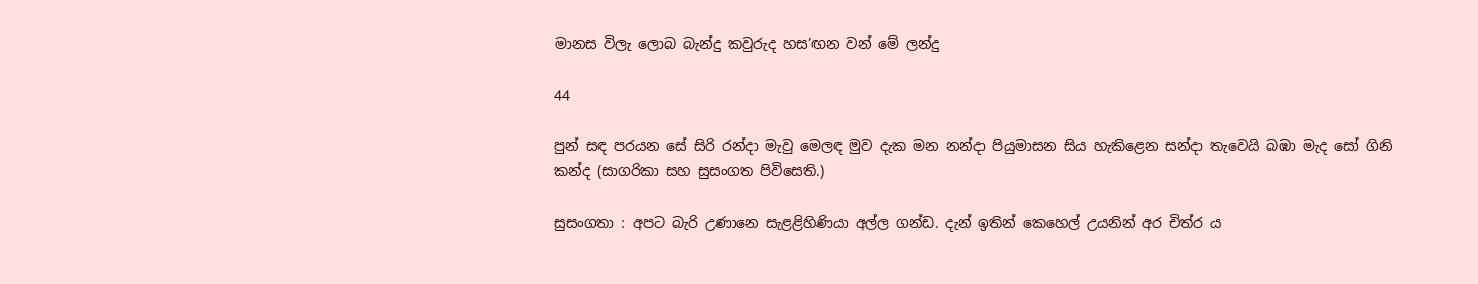මානස විලැ ලොබ බැන්දු කවුරුද හස’ඟන වන් මේ ලන්දු

44

පුන් සඳ පරයන සේ සිරි රන්දා මැවු මෙලඳ මුව දැක මන නන්දා පියුමාසන සිය හැකිළෙන සන්දා තැවෙයි බඹා මැද සෝ ගිනි කන්ද (සාගරිකා සහ සුසංගත පිවිසෙති.)

සුසංගතා : අපට බැරි උණානෙ සැළළිහිණියා අල්ල ගන්ඩ. දැන් ඉතින් කෙහෙල් උයනින් අර චිත්ර ය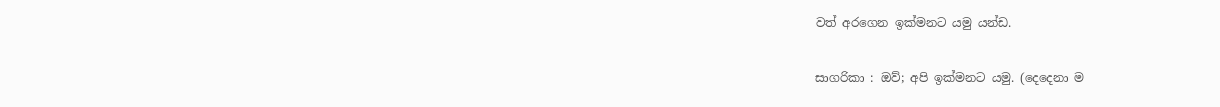වත් අරගෙන ඉක්මනට යමු යන්ඩ.

සාගරිකා : ඔව්; අපි ඉක්මනට යමු. (දෙදෙනා ම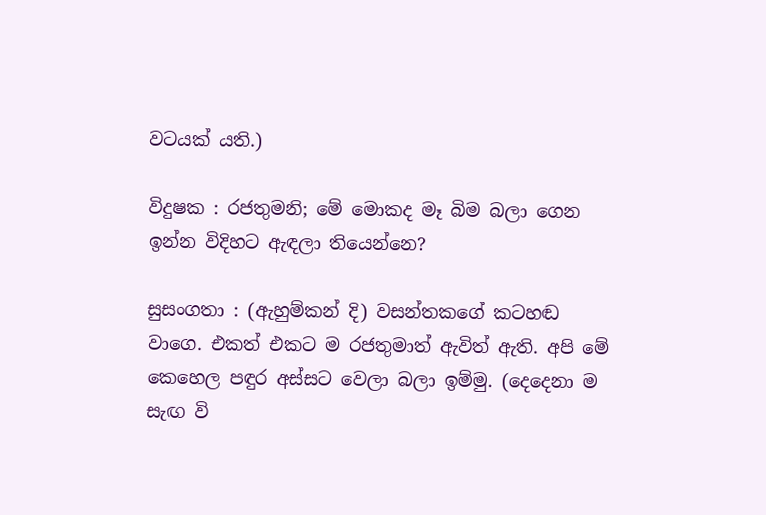වටයක් යති.)

විදුෂක : රජතුමනි; මේ මොකද මෑ බිම බලා ගෙන ඉන්න විදිහට ඇඳලා තියෙන්නෙ?

සුසංගතා : (ඇහුම්කන් දි) වසන්තකගේ කටහඬ වාගෙ. එකත් එකට ම රජතුමාත් ඇවිත් ඇති. අපි මේ කෙහෙල පඳුර අස්සට වෙලා බලා ඉම්මු. (දෙදෙනා ම සැඟ වි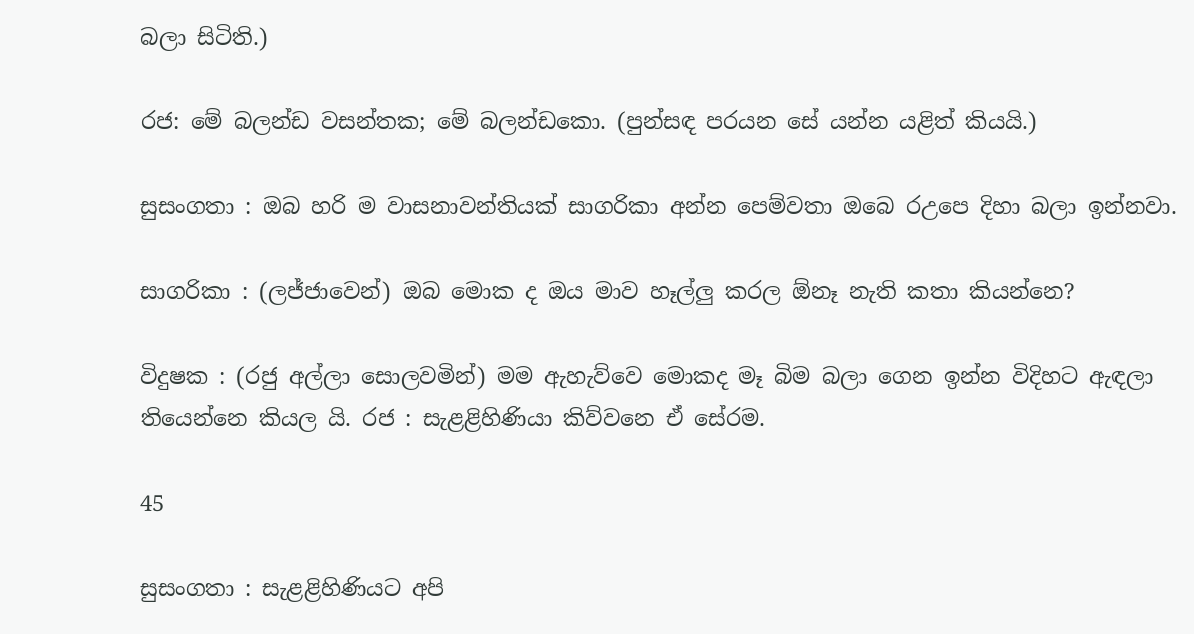බලා සිටිති.)

රජ: මේ බලන්ඩ වසන්තක; මේ බලන්ඩකො. (පුන්සඳ පරයන සේ යන්න යළිත් කියයි.)

සුසංගතා : ඔබ හරි ම වාසනාවන්තියක් සාගරිකා අන්න පෙම්වතා ඔබෙ රඋපෙ දිහා බලා ඉන්නවා.

සාගරිකා : (ලජ්ජාවෙන්) ඔබ මොක ද ඔය මාව හෑල්ලු කරල ඕනෑ නැති කතා කියන්නෙ?

විදුෂක : (රජු අල්ලා සොලවමින්) මම ඇහැව්වෙ මොකද මෑ බිම බලා ගෙන ඉන්න විදිහට ඇඳලා තියෙන්නෙ කියල යි. රජ : සැළළිහිණියා කිව්වනෙ ඒ සේරම.

45

සුසංගතා : සැළළිහිණියට අපි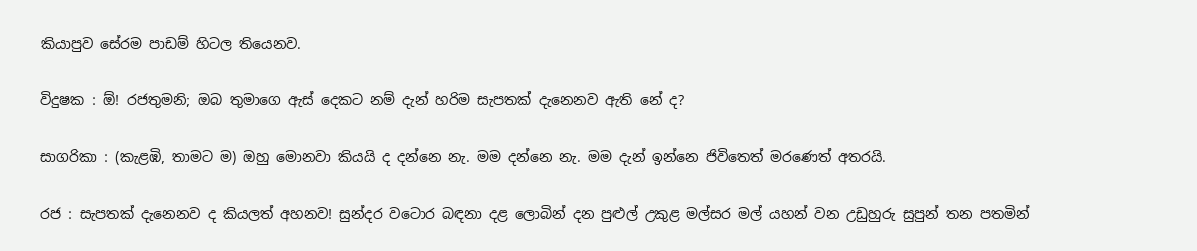කියාපුව සේරම පාඩම් හිටල තියෙනව.

විදුෂක : ඕ! රජතුමනි; ඔබ තුමාගෙ ඇස් දෙකට නම් දැන් හරිම සැපතක් දැනෙනව ඇති නේ ද?

සාගරිකා : (කැළඹි, තාමට ම) ඔහු මොනවා කියයි ද දන්නෙ නැ. මම දන්නෙ නැ. මම දැන් ඉන්නෙ ජිවිතෙත් මරණෙත් අතරයි.

රජ : සැපතක් දැනෙනව ද කියලත් අහනව! සුන්දර වටොර බඳනා දළ ලොබින් දන පුළුල් උකුළ මල්සර මල් යහන් වන උඩුහුරු සුපුන් තන පතමින්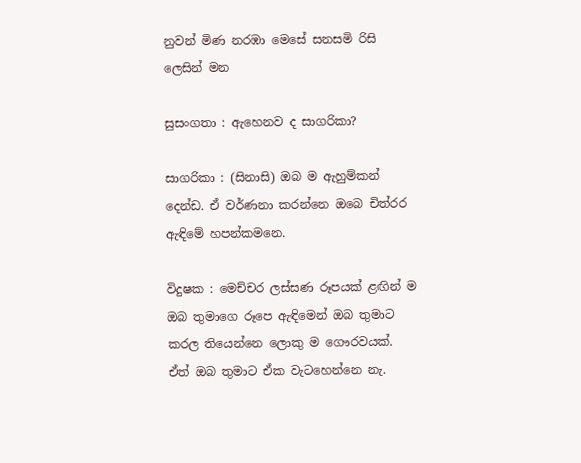නුවන් මිණ නරඹා මෙසේ සනසමි රිසි ලෙසින් මන

සුසංගතා : ඇහෙනව ද සාගරිකා?

සාගරිකා : (සිනාසි) ඔබ ‍ම ඇහුම්කන් දෙන්ඩ. ඒ වර්ණනා කරන්නෙ ඔබෙ චිත්රර ඇඳිමේ හපන්කමනෙ.

විදුෂක : මෙච්චර ලස්සණ රූපයක් ළඟින් ම ඔබ තුමාගෙ රූපෙ ඇඳිමෙන් ඔබ තුමාට කරල තියෙන්නෙ ලොකු ම ගෞරවයක්. ඒත් ඔබ තුමාට ඒක වැටහෙන්නෙ නැ.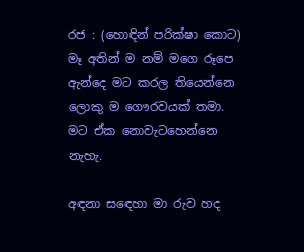රජ : (හොඳින් පරික්ෂා කොට) මෑ අතින් ම නම් මගෙ රූපෙ ඇන්දෙ මට කරල තියෙන්නෙ ලොකු ම ගෞරවයක් තමා. මට ඒක නොවැටහෙන්නෙ නැහැ.

අඳනා ස‍ඳෙහා මා රුව හද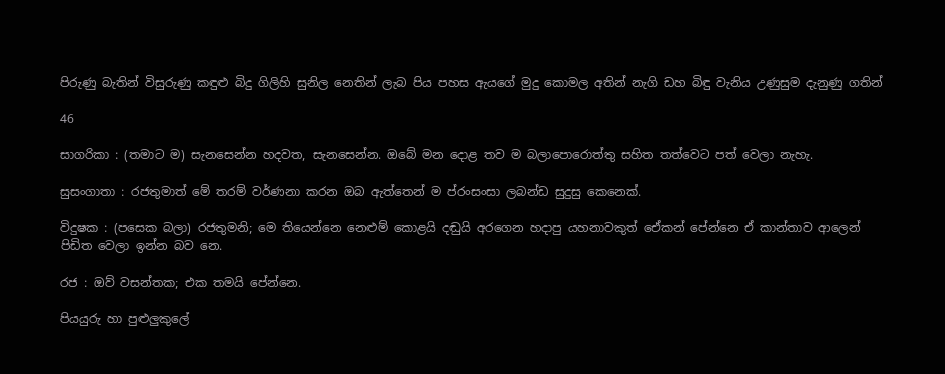පිරුණු බැතින් විසුරුණු කඳුළු බිදු ගිලිහි සුනිල නෙතින් ලැබ පිය පහස ඇයගේ මුදු කොමල අතින් නැගි ඩහ බිඳු වැනිය උණුසුම දැනුණු ගතින්

46

සාගරිකා : (තමාට ම) සැනසෙන්න හදවත, සැනසෙන්න. ඔබේ මන ‍දොළ තව ම බලාපොරොත්තු සහිත තත්වෙට පත් වෙලා නැහැ.

සුසංගාතා : රජතුමාත් මේ තරම් වර්ණනා කරන ඔබ ඇත්තෙන් ම ප්රංසංසා ලබන්ඩ සුදුසු කෙනෙක්.

විදුෂක : (පසෙක බලා) රජතුමනි; මෙ තියෙන්නෙ නෙළුම් කොළයි දඬුයි අරගෙන හදාපු යහනාවකුත් ‍ඒ‍ෙකන් පේන්නෙ ඒ කාන්තාව ආලෙන් පිඩිත වෙලා ඉන්න බව නෙ.

රජ : ඔව් වසන්තක; එක තමයි පේන්නෙ.

පියයුරු හා පුළුලුකුලේ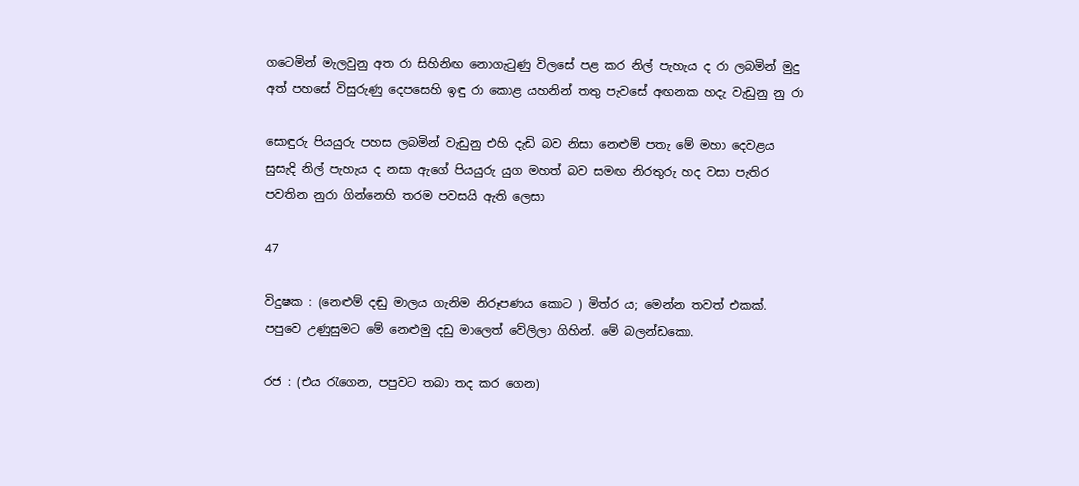ගටෙමින් මැලවුනු අත රා සිහිනිඟ නොගැටුණු විලසේ පළ කර නිල් පැහැය ද රා ලබමින් මුදු අත් පහසේ විසුරුණු දෙපසෙහි ඉඳු රා කොළ යහනින් තතු පැවසේ අඟනක හදැ වැඩුනු නු රා

සොඳුරු පියයුරු පහස ලබමින් වැඩුනු එහි දැඩි බව නිසා නෙළුම් පතැ මේ මහා දෙවළය සුසැදි නිල් පැහැය ද නසා ඇගේ පියයුරු යුග මහත් බව සමඟ නිරතුරු හද වසා පැතිර පවතින නුරා ගින්නෙහි තරම පවසයි ඇති ලෙසා

47

විදුෂක : (නෙළුම් දඬු මාලය ගැනිම නිරූපණය කොට ) මිත්ර ය; මෙන්න තවත් එකක්. පපුවෙ උණුසුමට මේ නෙළුමු දඩු මාලෙත් වේලිලා ගිහින්. මේ බලන්ඩකො.

රජ : (එය රැගෙන, පපුවට තබා තද කර ගෙන)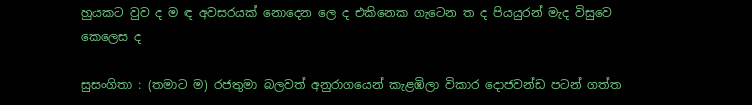හුයකට වුව ද ම ඳ අවසරයක් නොදෙන ලෙ ද එකිනෙක ගැටෙන ත ද පියයුරන් මැද විසුවෙ කෙලෙස ද

සුසංගිතා : (තමාට ම) රජතුමා බලවත් අනුරාගයෙන් කැළඹිලා විකාර දොජවන්ඩ පටන් ගත්ත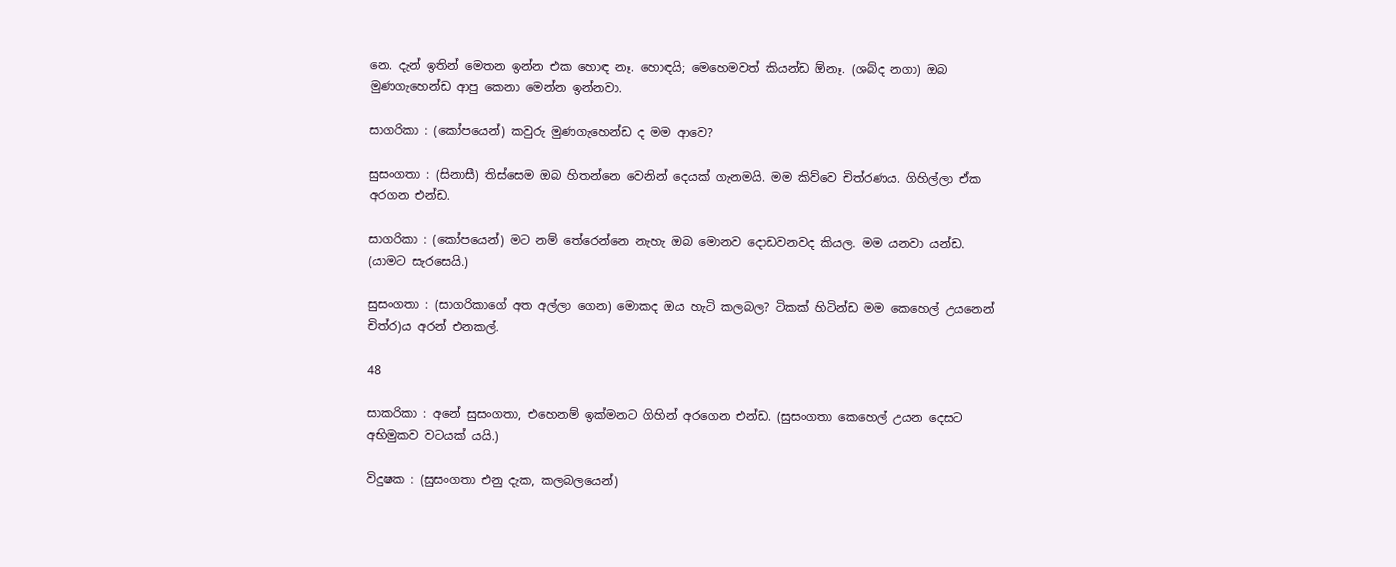නෙ. දැන් ඉතින් මෙතන ඉන්න එක හොඳ නෑ. හොඳයි; මෙහෙමවත් කියන්ඩ ඕනෑ. (ශබ්ද නගා) ඔබ මුණගැහෙන්ඩ ආපු කෙනා මෙන්න ඉන්නවා.

සාගරිකා : (කෝපයෙන්) කවුරු මුණගැහෙන්ඩ ද මම ආවෙ?

සුසංගතා : (සිනාසී) තිස්සෙම ඔබ හිතන්නෙ වෙනින් දෙයක් ගැනමයි. මම කිව්වෙ චිත්රණය. ගිහිල්ලා ඒක අරගන එන්ඩ.

සාගරිකා : (කෝපයෙන්) මට නම් තේරෙන්නෙ නැහැ ඔබ මොනව දොඩවනවද කියල. මම යනවා යන්ඩ. (යාමට සැරසෙයි.)

සුසංගතා : (සාගරිකාගේ අත අල්ලා ගෙන) මොකද ඔය හැටි කලබල? ටිකක් හිටින්ඩ මම කෙහෙල් උයනෙන් චිත්ර)ය අරන් එනකල්.

48

සාකරිකා : අනේ සුසංගතා, එහෙනම් ඉක්මනට ගිහින් අරගෙන එන්ඩ. (සුසංගතා කෙහෙල් උයන දෙසට අභිමුකව වටයක් යයි.)

විදුෂක : (සුසංගතා එනු දැක, කලබලයෙන්)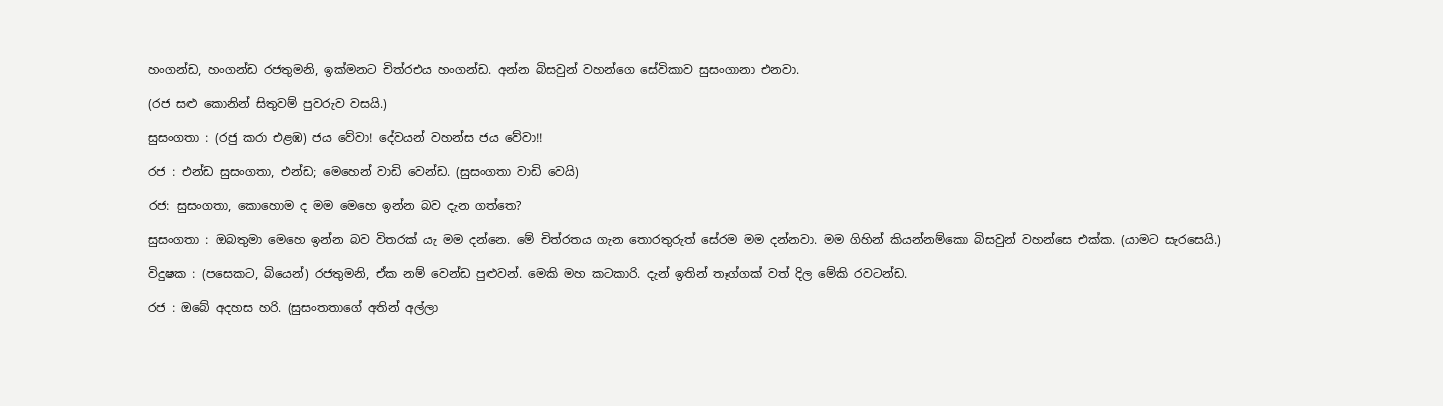හංගන්ඩ, හංගන්ඩ රජතුමනි, ඉක්මනට චිත්රඑය හංගන්ඩ. අන්න බිසවුන් වහන්ගෙ සේවිකාව සුසංගානා එනවා.

(රජ සළු කොනින් සිතුවම් පුවරුව වසයි.)

සුසංගතා : (රජු කරා එළඹ) ජය වේවා! දේවයන් වහන්ස ජය වේවා!!

රජ : එන්ඩ සුසංගතා, එන්ඩ; මෙහෙන් වාඩි වෙන්ඩ. (සුසංගතා වාඩි වෙයි)

රජ: සුසංගතා, කොහොම ද මම මෙහෙ ඉන්න බව දැන ගත්තෙ?

සුසංගතා : ඔබතුමා මෙහෙ ඉන්න බව විතරක් යැ මම දන්නෙ. මේ චිත්රතය ගැන තොරතුරුත් සේරම මම දන්නවා. මම ගිහින් කියන්නම්කො බිසවුන් වහන්සෙ එක්ක. (යාමට සැරසෙයි.)

විදුෂක : (පසෙකට, බියෙන්) රජතුමනි, ඒක නම් වෙන්ඩ පුළුවන්. මෙකි මහ කටකාරි. දැන් ඉතින් තෑග්ගක් වත් දිල මේකි රවටන්ඩ.

රජ : ඔබේ අදහස හරි. (සුසංතතාගේ අතින් අල්ලා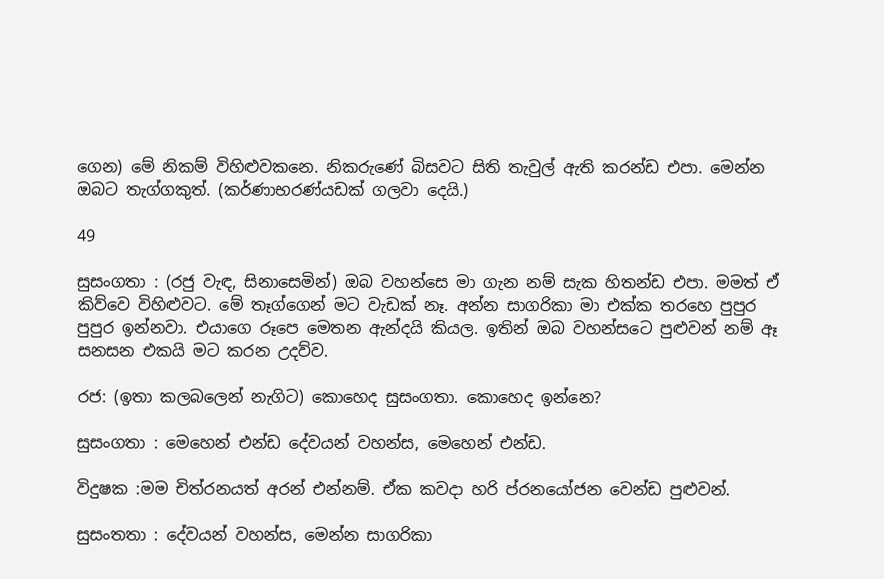ගෙන) මේ නිකම් විහිළුවකනෙ. නිකරුණේ බිසවට සිති තැවුල් ඇති කරන්ඩ එපා. මෙන්න ඔබට තැග්ගකුත්. (කර්ණාභරණ්යඩක් ගලවා දෙයි.)

49

සුසංගතා : (රජු වැඳ, සිනාසෙමින්) ඔබ වහන්සෙ මා ගැන නම් සැක හිතන්ඩ එපා. මමත් ඒ කිව්වෙ විහිළුවට. මේ තෑග්ගෙන් මට වැඩක් නෑ. අන්න සාගරිකා මා එක්ක තරහෙ පුපුර පුපුර ඉන්නවා. එයාගෙ රූපෙ මෙතන ඇන්දයි කියල. ඉතින් ඔබ වහන්සටෙ පුළුවන් නම් ඈ සනසන එකයි මට කරන උදව්ව.

රජ: (ඉතා කලබලෙන් නැගිට) කොහෙද සුසංගතා. කොහෙද ඉන්නෙ?

සුසංගතා : මෙහෙන් එන්ඩ දේවයන් වහන්ස, මෙහෙන් එන්ඩ.

විදුෂක :මම චිත්රනයත් අරන් එන්නම්. ඒක කවදා හරි ප්රනයෝජන වෙන්ඩ පුළුවන්.

සුසංතතා : දේවයන් වහන්ස, මෙන්න සාගරිකා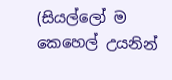(සියල්ලෝ ම කෙහෙල් උයනින්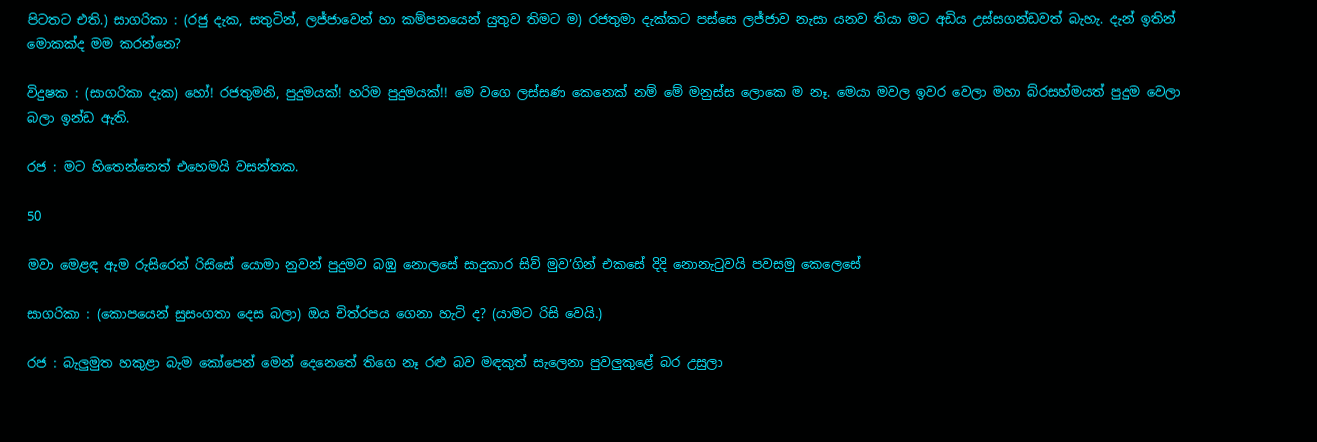පිටතට එති.) සාගරිකා : (රජු දැක, සතුටින්, ලජ්ජාවෙන් හා කම්පනයෙන් යුතුව තිමට ම) රජතුමා දැක්කට පස්සෙ ලජ්ජාව නැසා යනව තියා මට අඩිය උස්සගන්ඩවත් බැහැ. දැන් ඉතින් මොකක්ද මම කරන්නෙ?

විදුෂක : (සාගරිකා දැක) හෝ! රජතුමනි, පුදුමයක්! හරිම පුදුමයක්!! මෙ වගෙ ලස්සණ කෙනෙක් නම් මේ මනුස්ස‍ ලොකෙ ම නෑ. මෙයා මවල ඉවර වෙලා මහා බ්රසහ්මයත් පුදුම වෙලා බලා ඉන්ඩ ඇති.

රජ : මට හිතෙන්නෙත් එහෙමයි වසන්තක.

50

මවා මෙළඳ ඇම රුසිරෙන් රිස‍ිසේ යොමා නුවන් පුදුමව බඹු ‍නොලසේ සාදුකාර සිව් මුව’ගින් එකසේ දිදි නොනැටුවයි පවසමු කෙලෙසේ

සාගරිකා : (කොපයෙන් සුසංගතා දෙස බලා) ඔය චිත්රපය ගෙනා හැටි ද? (යාමට රිසි වෙයි.)

රජ : බැලුමුත හකුළා බැම කෝපෙන් මෙන් දෙනෙතේ තිගෙ නෑ රළු බව මඳකුත් සැලෙනා පුවලුකුළේ බර උසුලා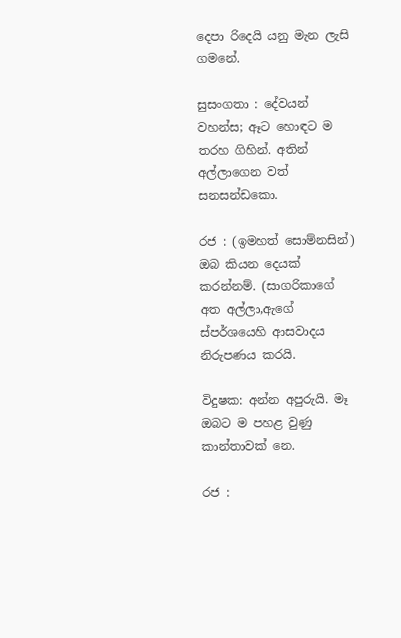දෙපා ‍රිදෙයි යනු මැන ලැසි ගමනේ.

සුසංගතා : දේවයන් වහන්ස; ඈට හොඳට ම තරහ ගිහින්. අතින් අල්ලාගෙන වත් සනසන්ඩකො.

රජ : (ඉමහත් සොම්නසින්) ඔබ කියන දෙයක් කරන්නම්. (සාගරිකාගේ අත අල්ලා,ඇගේ ස්පර්ශයෙහි ආසවාදය නිරුපණය කරයි.

විදුෂක: අන්න අපුරුයි. මෑ ඔබට ම පහළ වුණු කාන්තාවක් නෙ.

රජ :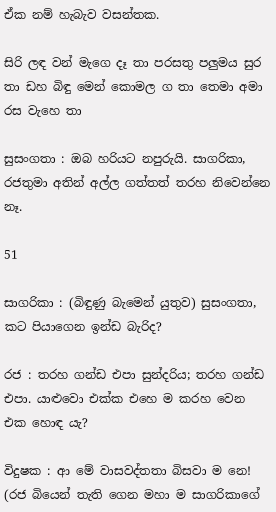ඒක නම් හැබැව වසන්තක.

සිරි ලඳ වන් මැගෙ දෑ තා පරසතු පලුමය සුර තා ඩහ බිඳු මෙන් කොමල ග තා තෙමා අමා රස වැහෙ තා

සුසංගතා : ඔබ හරියට නපුරුයි. සාගරිකා, රජතුමා අතින් අල්ල ගත්තත් තරහ නිවෙන්නෙ නෑ.

51

සාගරිකා : (බිඳුණු බැමෙන් යුතුව) සුසංගතා, කට පියාගෙන ඉන්ඩ බැරිද?

රජ : තරහ ගන්ඩ එපා සුන්දරිය; තරහ ගන්ඩ එපා. යාළුවො එක්ක එහෙ ම කරහ වෙන එක හොඳ යැ?

විදුෂක : ආ මේ වාසවද්තතා බිසවා ම නෙ! (රජ බියෙන් තැති ගෙන මහා ම සාගරිකාගේ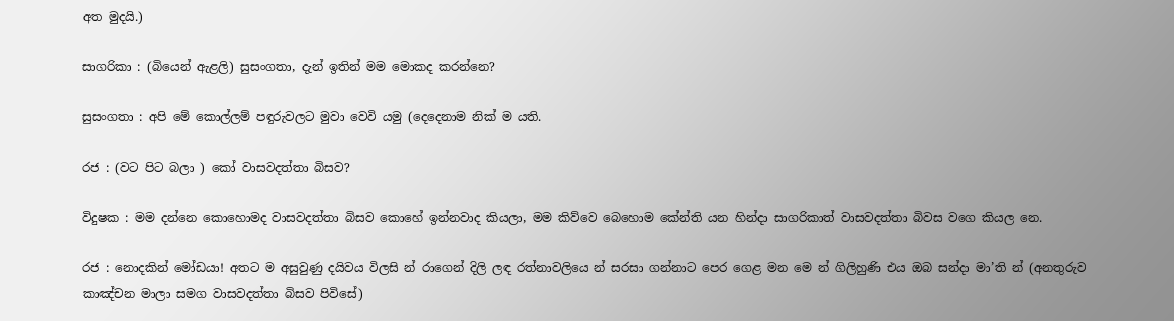අත මුදයි.)

සාගරිකා : (බියෙන් ඇළලි) සුසංගතා, දැන් ඉතින් මම මොකද කරන්නෙ?

සුසංගතා : අපි මේ කොල්ලම් පඳුරුවලට මුවා වෙවි යමු (දෙදෙනාම නික් ම යති.

රජ : (වට පිට බලා ) කෝ වාසවදත්තා බිසව?

විදුෂක : මම දන්නෙ කොහොමද වාසවදත්තා බිසව කොහේ ඉන්නවාද කියලා, මම කිව්වෙ බෙ‍හොම කේන්ති යන හින්දා සාගරිකාත් වාසවදත්තා බිවස වගෙ කියල නෙ.

රජ : නොදකින් මෝඩයා! අතට ම අසුවුණු දයිවය විලසි න් රාගෙන් දිලි ලඳ රත්නාවලියෙ න් සරසා ගන්නාට පෙර ගෙළ මන‍ මෙ න් ගිලිහුණි එය ඔබ සන්දා මා’ති න් (අනතුරුව කාඤ්චන මාලා සමග වාසවදත්තා බිසව පිවිසේ)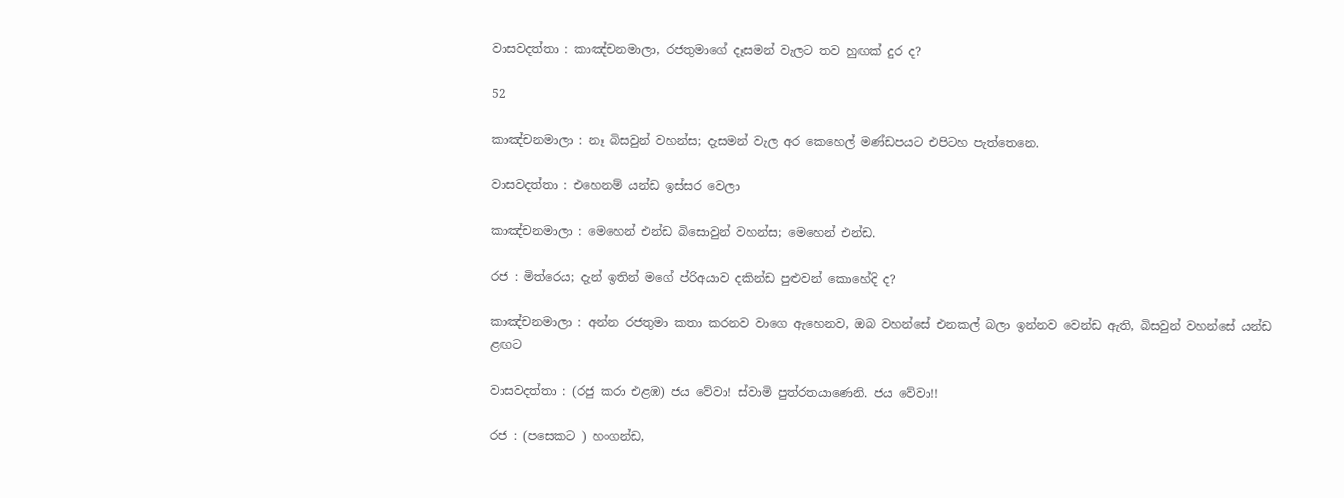වාසවදත්තා : කාඤ්චනමාලා, රජතුමාගේ දෑසමන් වැලට තව හුඟක් දුර ද?

52

කාඤ්චනමාලා : නෑ බිසවුන් වහන්ස; දැසමන් වැල අර කෙහෙල් මණ්ඩපයට එපිටහ පැත්තෙනෙ.

වාසවදත්තා : එහෙනම් යන්ඩ ඉස්සර වෙලා

කාඤ්චනමාලා : මෙහෙන් එන්ඩ බිසොවුන් වහන්ස; මෙහෙන් එන්ඩ.

රජ : මිත්රෙය; දැන් ඉතින් මගේ ප්රිඅයාව දකින්ඩ පුළුවන් කොහේදි ද?

කාඤ්චනමාලා : අන්න රජතුමා කතා කරනව වාගෙ ඇහෙනව, ඔබ වහන්සේ එනකල් බලා ඉන්නව වෙන්ඩ ඇති, බිසවුන් වහන්සේ යන්ඩ ළඟට

වාසවදත්තා : (රජු කරා එළඹ) ජය වේවා! ස්වාමි පුත්රතයාණෙනි. ජය වේවා!!

රජ : (පසෙකට ) හංගන්ඩ,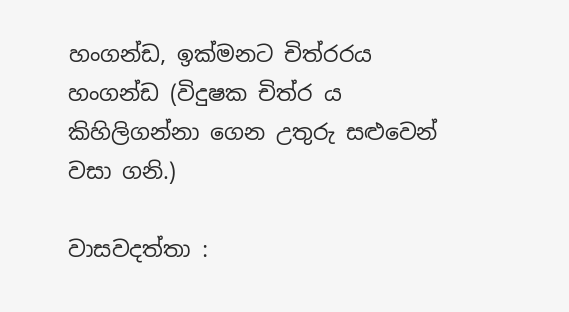හංගන්ඩ, ඉක්මනට චිත්රරය හංගන්ඩ (විදුෂක චිත්ර ය කිහිලිගන්නා ගෙන උතුරු සළුවෙන් වසා ගනි.)

වාසවදත්තා :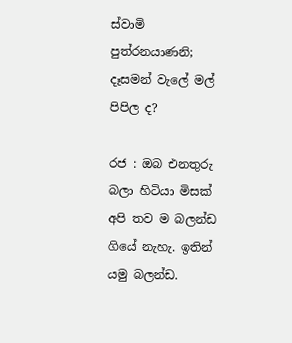ස්වාමි පුත්රනයාණනි; දෑසමන් වැලේ මල් පිපිල ද?

රජ : ඔබ එනතුරු බලා හිටියා මිසක් අපි තව ම බලන්ඩ ගියේ නැහැ. ඉතින් යමු බලන්ඩ.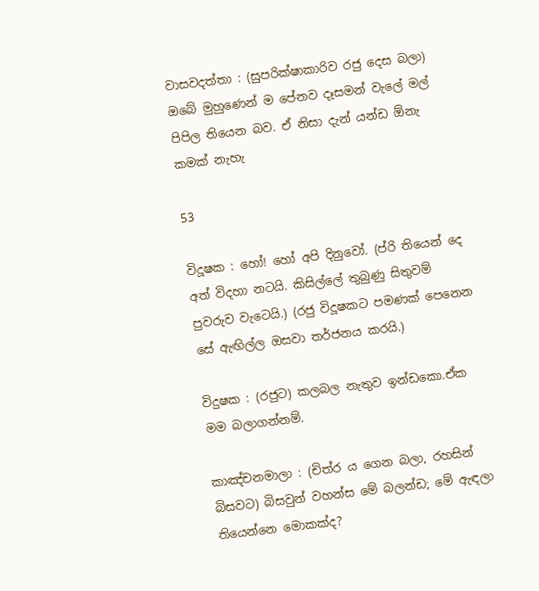වාසවදත්තා : (සුපරික්ෂාකාරිව රජු දෙස බලා) ඔබේ මුහුණෙන් ම පේනව දෑසමන් වැලේ මල් පිපිල තියෙන බව. ඒ නිසා දැන් යන්ඩ ඕනැ කමක් නැහැ

53

විදූෂක : හෝ! හෝ අපි දිනුවෝ. (ප්රි තියෙන් දෙ අත් විදහා නටයි. කිසිල්ලේ තුබුණු සිතුවම් පුවරුව වැටෙයි.) (රජු විදූෂකට පමණක් පෙනෙන සේ ඇඟිල්ල ඔසවා තර්ජනය කරයි.)

විදුෂක : (රජුට) කලබල නැතුව ඉන්ඩකො.ඒක මම බලාගන්නම්.

කාඤ්චනමාලා : (චිත්ර ය ගෙන බලා, රහසින් බිසවට) බිසවුන් වහන්ස මේ බලන්ඩ; මේ ඇඳලා තියෙන්නෙ මොකක්ද?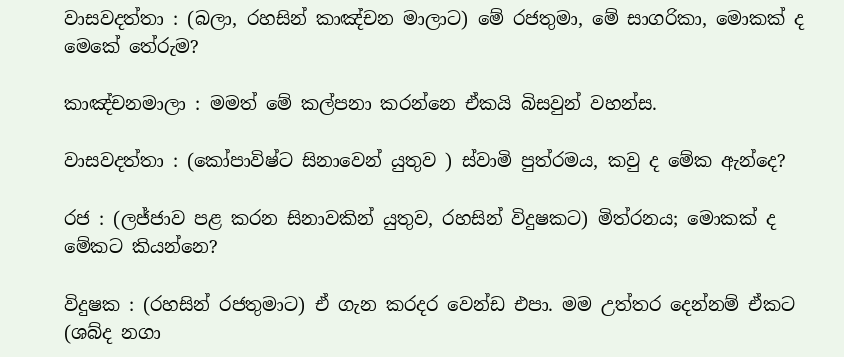වාසවදත්තා : (බලා, රහසින් කාඤ්චන මාලාට) මේ රජතුමා, මේ සාගරිකා, මොකක් ද මෙකේ තේරුම?

කාඤ්චනමාලා : මමත් මේ කල්පනා කරන්නෙ ඒකයි බිසවුන් වහන්ස.

වාසවදත්තා : (කෝපාවිෂ්ට සිනාවෙන් යුතුව ) ස්වාමි පුත්රමය, කවු ද මේක ඇන්දෙ?

රජ : (ලජ්ජාව පළ කරන සිනාවකින් යුතුව, රහසින් විදුෂකට) මිත්රනය; මොකක් ද මේකට කියන්නෙ?

විදුෂක : (රහසින් රජතුමාට) ඒ ගැන කරදර වෙන්ඩ එපා. මම උත්තර දෙන්නම් ඒක‍ට (ශබ්ද නගා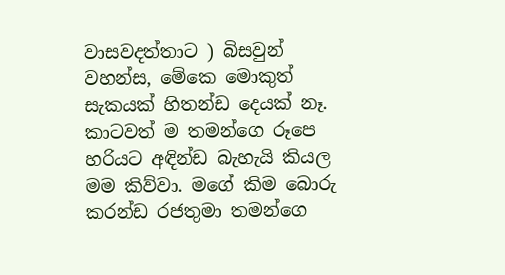වාසවදත්තාට ) බිසවුන් වහන්ස, මේකෙ මොකුත් සැකයක් හිතන්ඩ දෙයක් නෑ. කාටවත් ම තමන්ගෙ රූපෙ හරියට අඳින්ඩ බැහැයි කියල මම කිව්වා. මගේ කිම බොරු කරන්ඩ රජතුමා තමන්ගෙ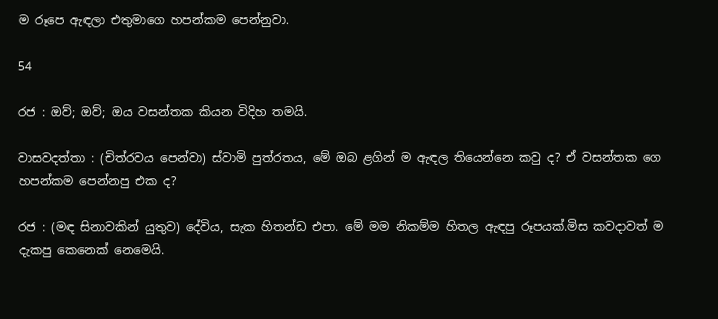ම රූපෙ ඇඳලා එතුමාගෙ හපන්කම පෙන්නුවා.

54

රජ : ඔව්; ඔව්; ඔය වසන්තක කියන විදිහ තමයි.

වාසවදත්තා : (චිත්රවය පෙන්වා) ස්වාමි පුත්රතය, මේ ඔබ ළගින් ම ඇඳල තියෙන්නෙ කවු ද? ඒ වසන්තක ගෙ හපන්කම පෙන්නපු එක ද?

රජ : (මඳ සිනාවකින් යුතුව) දේවිය, සැක හිතන්ඩ එපා. මේ මම නිකම්ම හිතල ඇඳපු රූපයක්.මිස කවදාවත් ම දැකපු කෙනෙක් නෙමෙයි.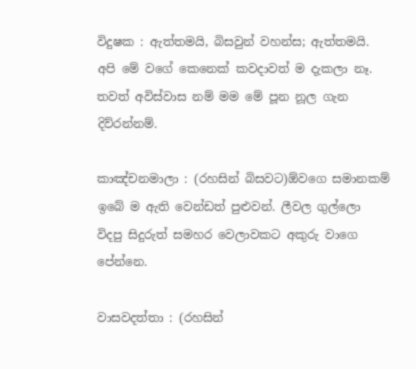විදුෂක : ඇත්තමයි, බිසවුන් වහන්ස; ඇත්තමයි. අපි මේ වගේ කෙනෙක් කවදාවත් ම දැකලා නෑ. තවත් අවිස්වාස නම් මම මේ පූන නූල ගැන දිව්රන්නම්.

කාඤ්චනමාලා : (රහසින් බිසවට)ඕවගෙ සමානකම් ඉබේ ම ඇති වෙන්ඩත් පුළුවන්. ලීවල ගුල්ලො විදපු සිදුරුත් සමහර වෙලාවකට අකුරු වාගෙ පේන්නෙ.

වාසවදත්තා : (රහසින්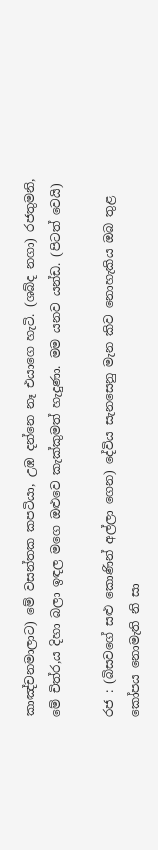කාඤ්චනමාලාට) මේ වසන්තක කපටියා, උඹ දන්නෙ නෑ එයාගෙ හැටි. (ශබ්ද නගා) රජතුමනි, මේ චිත්ර,ය දිහා බලා ඉඳල මගෙ ඔළුවෙ කැක්කුමත් හැදුණා. මම යනව යන්ඩ. (පිටත් වෙයි)

රජ : (බිසවගේ සළු කොණින් අල්ලා ගෙන) දේවිය සැනසෙනු මැන කිව නොහැකිය ඔබ තුළ කෝපය නොමැති නි සා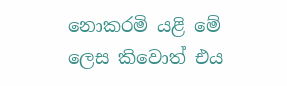නොකරමි යළි මේ ලෙස කිවොත් එය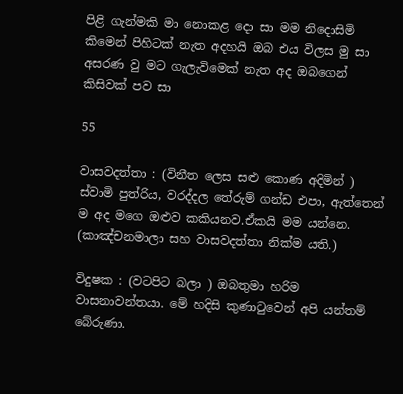පිළි ගැන්මකි මා නොකළ දො සා මම නිදොසිමි කිමෙන් පිහිටක් නැත අදහයි ඔබ එය විලස මු සා අසරණ වු මට ගැලැවිමෙක් නැත අද ඔබගෙන් කිසිවක් පව සා

55

වාසවදත්තා : (විනීත ලෙස සළු කොණ අදිමින් ) ස්වාමි පුත්රිය, වරද්දල තේරුම් ගන්ඩ එපා, ඇත්තෙන් ම අද මගෙ ඔළුව කකියනව.ඒකයි මම යන්නෙ. (කාඤ්චනමාලා සහ වාසවදත්තා නික්ම යති.)

විදුෂක : (වටපිට බලා ) ඔබතුමා හරිම වාසනාවන්තයා. මේ හදිසි කුණාටුවෙන් අපි යන්තම් බේරුණා.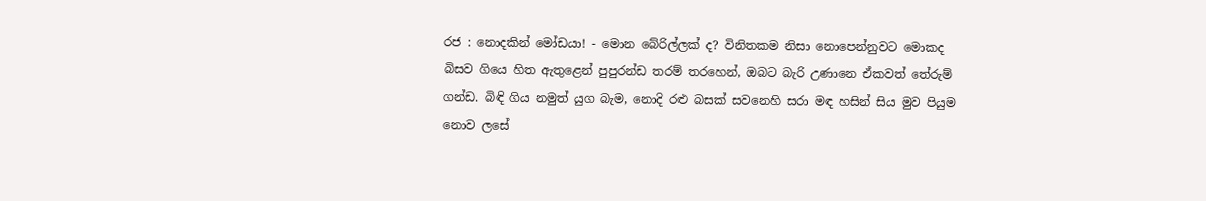රජ : නොදකින් මෝඩයා! - මොන බේරිල්ලක් ද? විනිතකම නිසා නොපෙන්නුවට මොකද බිසව ගියෙ හිත ඇතුළෙන් පුපුරන්ඩ තරම් තරහෙන්, ඔබට බැරි උණානෙ ඒකවත් තේරුම් ගන්ඩ. බිඳි ගිය නමුත් යුග බැම, නොදි රළු බසක් සවනෙහි සරා මඳ හසින් සිය මුව පියුම නොව ලසේ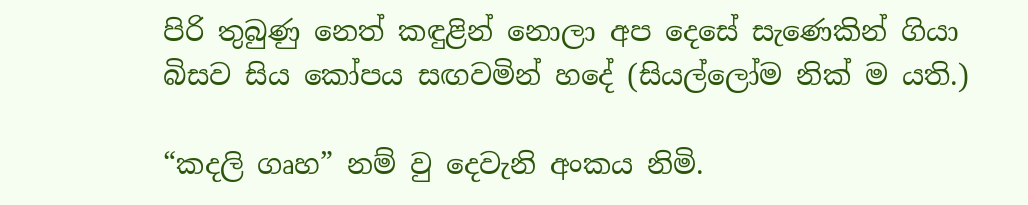පිරි තුබුණු නෙත් කඳුළින් නොලා අප දෙසේ සැණෙකින් ගියා බිසව සිය කෝපය සඟවමින් ‍හදේ (සියල්ලෝම නික් ම යති.)

“කදලි ගෘහ” නම් වු දෙවැනි අංකය නිමි.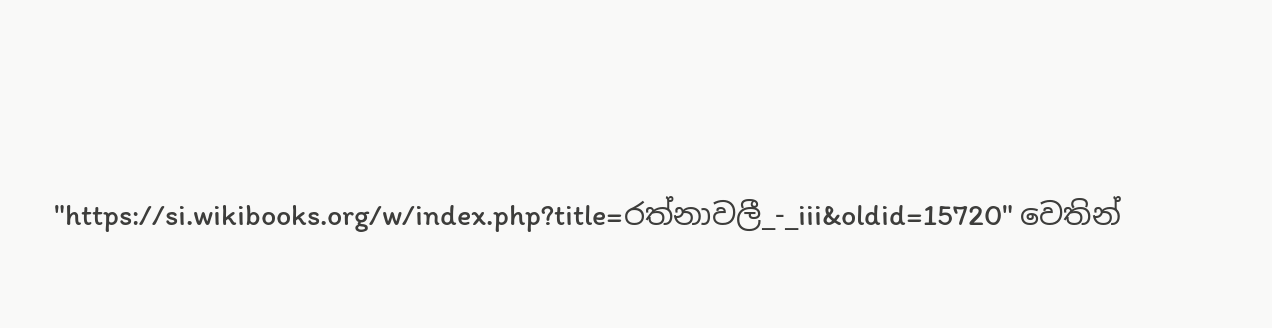"https://si.wikibooks.org/w/index.php?title=රත්නාවලී_-_iii&oldid=15720" වෙතින්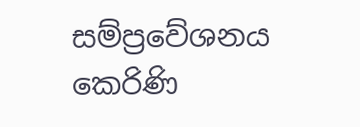සම්ප්‍රවේශනය කෙරිණි